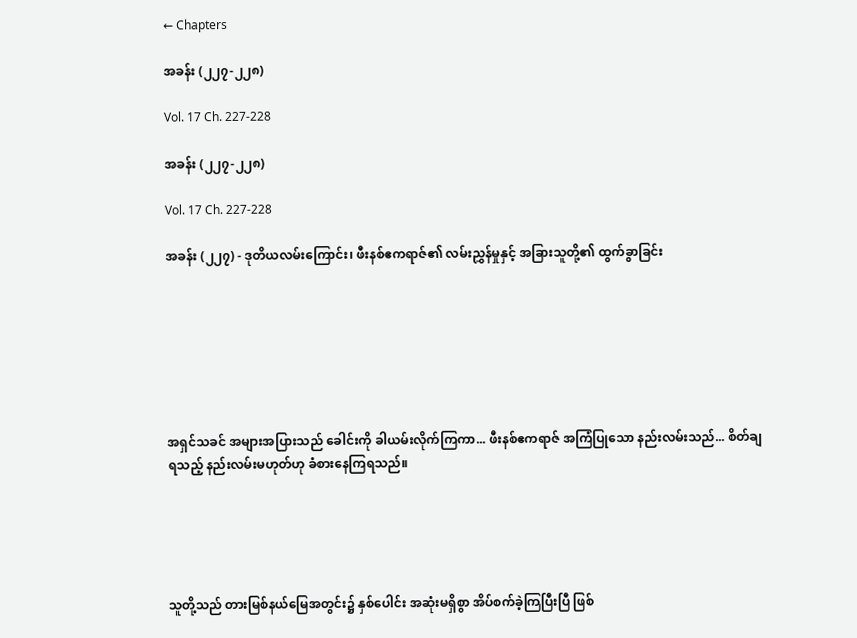← Chapters

အခန်း (၂၂၇-၂၂၈)

Vol. 17 Ch. 227-228

အခန်း (၂၂၇-၂၂၈)

Vol. 17 Ch. 227-228

အခန်း (၂၂၇) - ဒုတိယလမ်းကြောင်း၊ ဖီးနစ်ဧကရာဇ်၏ လမ်းညွှန်မှုနှင့် အခြားသူတို့၏ ထွက်ခွာခြင်း







အရှင်သခင် အများအပြားသည် ခေါင်းကို ခါယမ်းလိုက်ကြကာ... ဖီးနစ်ဧကရာဇ် အကြံပြုသော နည်းလမ်းသည်... စိတ်ချရသည့် နည်းလမ်းမဟုတ်ဟု ခံစားနေကြရသည်။





သူတို့သည် တားမြစ်နယ်မြေအတွင်း၌ နှစ်ပေါင်း အဆုံးမရှိစွာ အိပ်စက်ခဲ့ကြပြီးပြီ ဖြစ်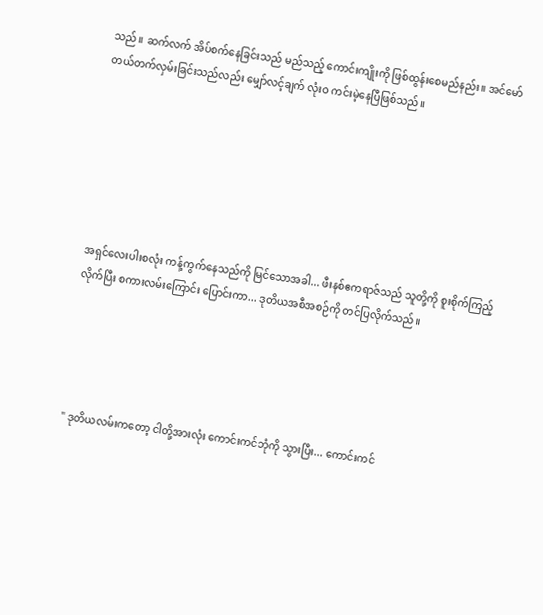သည်။ ဆက်လက် အိပ်စက်နေခြင်းသည် မည်သည့် ကောင်းကျိုးကို ဖြစ်ထွန်းစေမည်နည်း။ အင်မော်တယ်တက်လှမ်းခြင်းသည်လည်း မျှော်လင့်ချက် လုံးဝ ကင်းမဲ့နေပြီဖြစ်သည်။







အရှင်လေးပါးစလုံး ကန့်ကွက်နေသည်ကို မြင်သောအခါ... ဖီးနစ်ဧကရာဇ်သည် သူတို့ကို စူးစိုက်ကြည့်လိုက်ပြီး စကားလမ်းကြောင်း ပြောင်းကာ... ဒုတိယအစီအစဉ်ကို တင်ပြလိုက်သည်။





" ဒုတိယလမ်းကတော့ ငါတို့အားလုံး ကောင်းကင်ဘုံကို သွားပြီး... ကောင်းကင်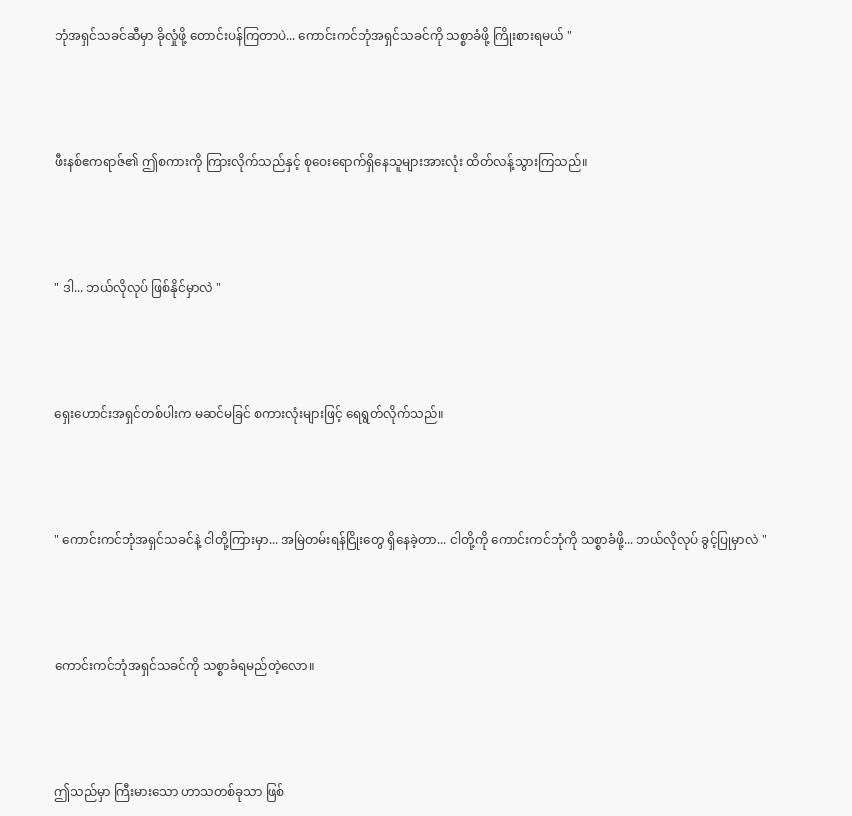ဘုံအရှင်သခင်ဆီမှာ ခိုလှုံဖို့ တောင်းပန်ကြတာပဲ... ကောင်းကင်ဘုံအရှင်သခင်ကို သစ္စာခံဖို့ ကြိုးစားရမယ် "





ဖီးနစ်ဧကရာဇ်၏ ဤစကားကို ကြားလိုက်သည်နှင့် စုဝေးရောက်ရှိနေသူများအားလုံး ထိတ်လန့်သွားကြသည်။





" ဒါ... ဘယ်လိုလုပ် ဖြစ်နိုင်မှာလဲ "





ရှေးဟောင်းအရှင်တစ်ပါးက မဆင်မခြင် စကားလုံးများဖြင့် ရေရွတ်လိုက်သည်။





" ကောင်းကင်ဘုံအရှင်သခင်နဲ့ ငါတို့ကြားမှာ... အမြဲတမ်းရန်ငြိုးတွေ ရှိနေခဲ့တာ... ငါတို့ကို ကောင်းကင်ဘုံကို သစ္စာခံဖို့... ဘယ်လိုလုပ် ခွင့်ပြုမှာလဲ "





ကောင်းကင်ဘုံအရှင်သခင်ကို သစ္စာခံရမည်တဲ့လော။





ဤသည်မှာ ကြီးမားသော ဟာသတစ်ခုသာ ဖြစ်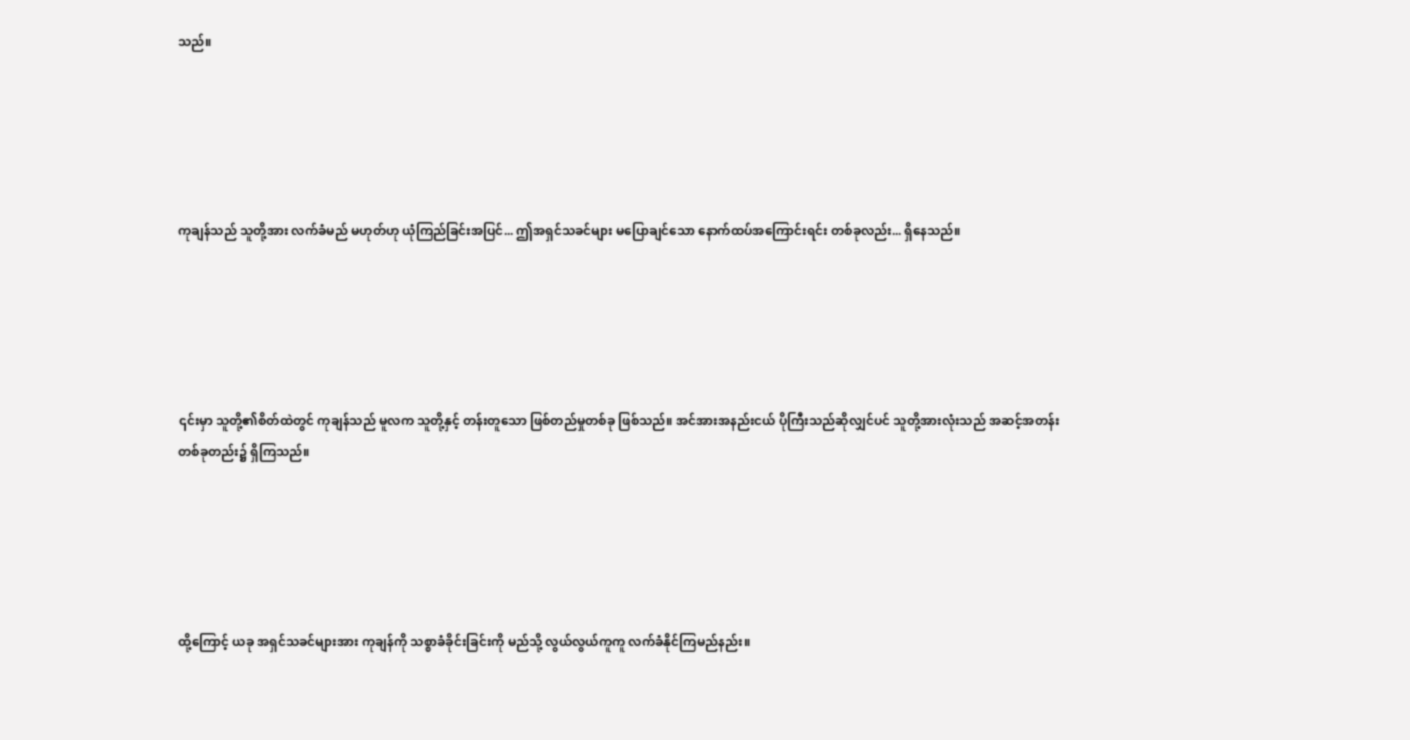သည်။





ကုချန်သည် သူတို့အား လက်ခံမည် မဟုတ်ဟု ယုံကြည်ခြင်းအပြင်... ဤအရှင်သခင်များ မပြောချင်သော နောက်ထပ်အကြောင်းရင်း တစ်ခုလည်း... ရှိနေသည်။





၎င်းမှာ သူတို့၏စိတ်ထဲတွင် ကုချန်သည် မူလက သူတို့နှင့် တန်းတူသော ဖြစ်တည်မှုတစ်ခု ဖြစ်သည်။ အင်အားအနည်းငယ် ပိုကြီးသည်ဆိုလျှင်ပင် သူတို့အားလုံးသည် အဆင့်အတန်း တစ်ခုတည်း၌ ရှိကြသည်။





ထို့ကြောင့် ယခု အရှင်သခင်များအား ကုချန်ကို သစ္စာခံခိုင်းခြင်းကို မည်သို့ လွယ်လွယ်ကူကူ လက်ခံနိုင်ကြမည်နည်း။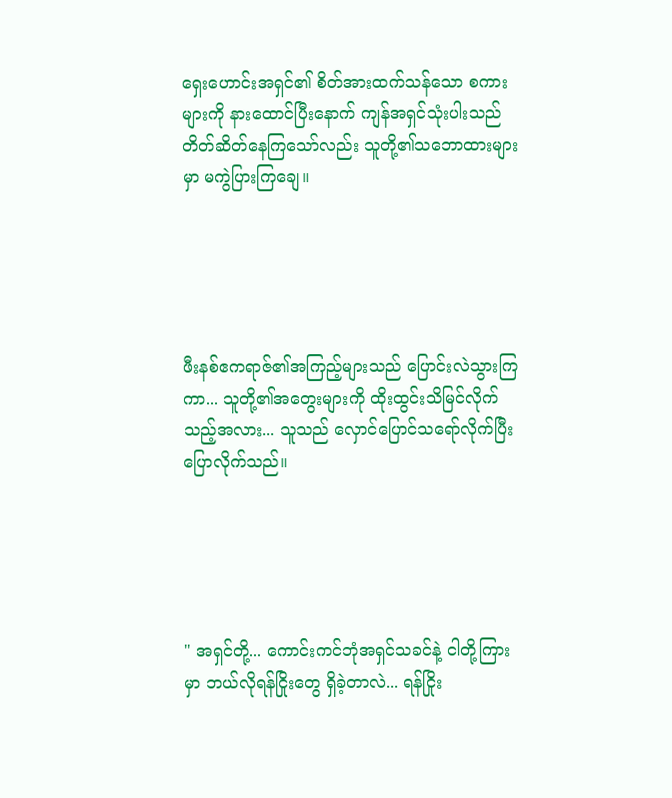ရှေးဟောင်းအရှင်၏ စိတ်အားထက်သန်သော စကားများကို နားထောင်ပြီးနောက် ကျန်အရှင်သုံးပါးသည် တိတ်ဆိတ်နေကြသော်လည်း သူတို့၏သဘောထားများမှာ မကွဲပြားကြချေ။





ဖီးနစ်ဧကရာဇ်၏အကြည့်များသည် ပြောင်းလဲသွားကြကာ... သူတို့၏အတွေးများကို ထိုးထွင်းသိမြင်လိုက်သည့်အလား... သူသည် လှောင်ပြောင်သရော်လိုက်ပြီး ပြောလိုက်သည်။





" အရှင်တို့... ကောင်းကင်ဘုံအရှင်သခင်နဲ့ ငါတို့ကြားမှာ ဘယ်လိုရန်ငြိုးတွေ ရှိခဲ့တာလဲ... ရန်ငြိုး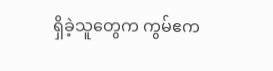ရှိခဲ့သူတွေက ကွမ်ဧက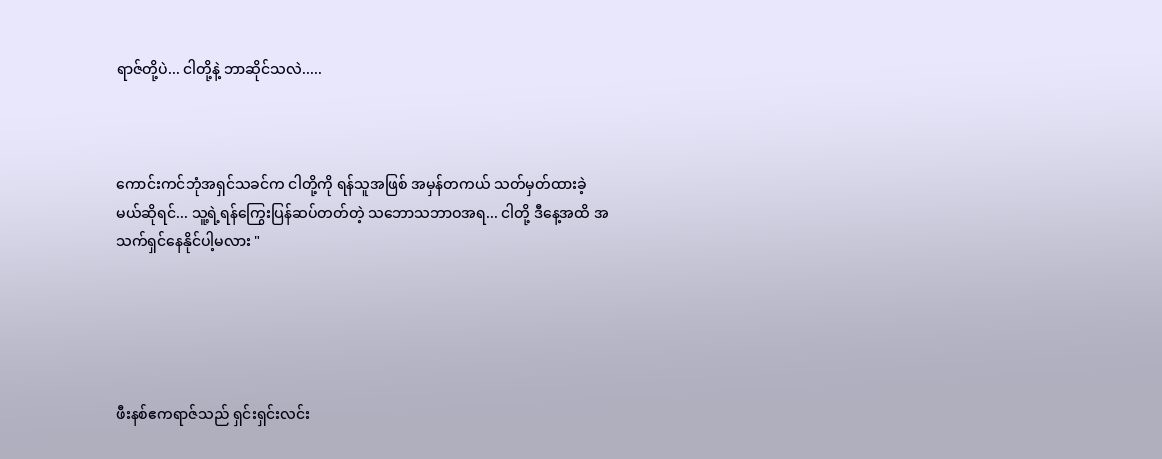ရာဇ်တို့ပဲ... ငါတို့နဲ့ ဘာဆိုင်သလဲ.....



ကောင်းကင်ဘုံအရှင်သခင်က ငါတို့ကို ရန်သူအဖြစ် အမှန်တကယ် သတ်မှတ်ထားခဲ့မယ်ဆိုရင်... သူ့ရဲ့ရန်ကြွေးပြန်ဆပ်တတ်တဲ့ သဘောသဘာဝအရ... ငါတို့ ဒီနေ့အထိ အသက်ရှင်နေနိုင်ပါ့မလား "





ဖီးနစ်ဧကရာဇ်သည် ရှင်းရှင်းလင်း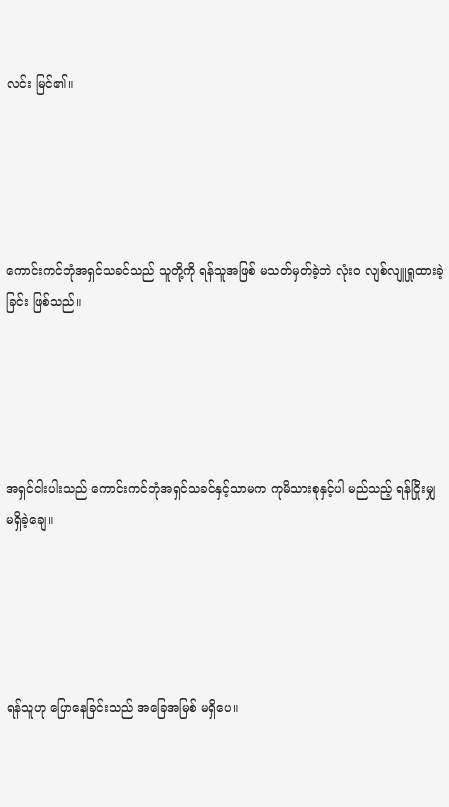လင်း မြင်၏။





ကောင်းကင်ဘုံအရှင်သခင်သည် သူတို့ကို ရန်သူအဖြစ် မသတ်မှတ်ခဲ့ဘဲ လုံးဝ လျစ်လျူရှုထားခဲ့ခြင်း ဖြစ်သည်။





အရှင်ငါးပါးသည် ကောင်းကင်ဘုံအရှင်သခင်နှင့်သာမက ကုမိသားစုနှင့်ပါ မည်သည့် ရန်ငြိုးမျှ မရှိခဲ့ချေ။





ရန်သူဟု ပြောနေခြင်းသည် အခြေအမြစ် မရှိပေ။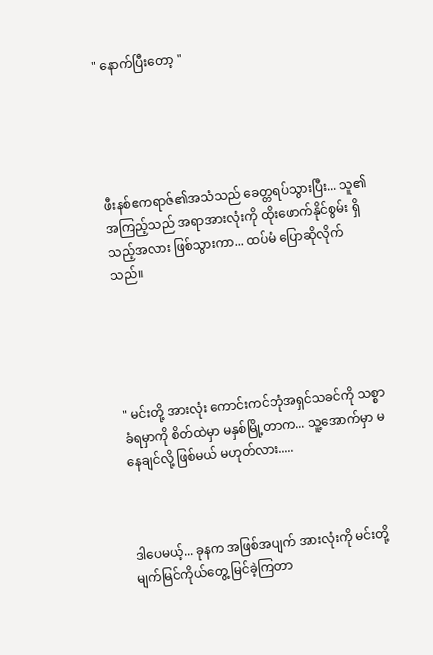" နောက်ပြီးတော့ "





ဖီးနစ်ဧကရာဇ်၏အသံသည် ခေတ္တရပ်သွားပြီး... သူ၏အကြည့်သည် အရာအားလုံးကို ထိုးဖောက်နိုင်စွမ်း ရှိသည့်အလား ဖြစ်သွားကာ... ထပ်မံ ပြောဆိုလိုက်သည်။





" မင်းတို့ အားလုံး ကောင်းကင်ဘုံအရှင်သခင်ကို သစ္စာခံရမှာကို စိတ်ထဲမှာ မနှစ်မြို့တာက... သူ့အောက်မှာ မနေချင်လို့ ဖြစ်မယ် မဟုတ်လား.....



ဒါပေမယ့်... ခုနက အဖြစ်အပျက် အားလုံးကို မင်းတို့ မျက်မြင်ကိုယ်တွေ့ မြင်ခဲ့ကြတာ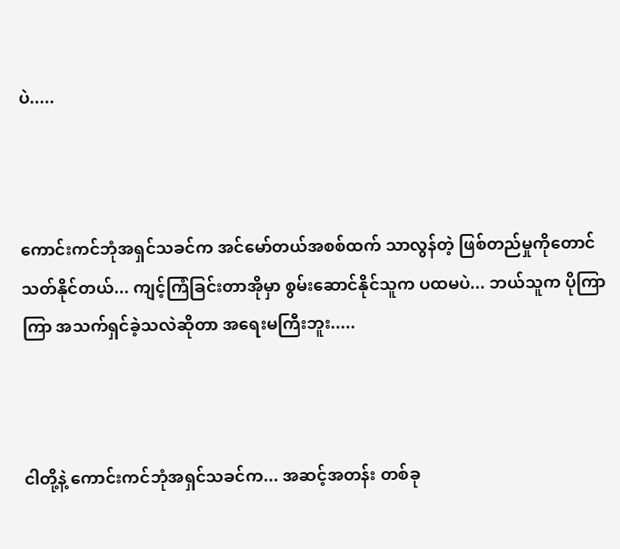ပဲ.....



ကောင်းကင်ဘုံအရှင်သခင်က အင်မော်တယ်အစစ်ထက် သာလွန်တဲ့ ဖြစ်တည်မှုကိုတောင် သတ်နိုင်တယ်... ကျင့်ကြံခြင်းတာအိုမှာ စွမ်းဆောင်နိုင်သူက ပထမပဲ... ဘယ်သူက ပိုကြာကြာ အသက်ရှင်ခဲ့သလဲဆိုတာ အရေးမကြီးဘူး.....



ငါတို့နဲ့ ကောင်းကင်ဘုံအရှင်သခင်က... အဆင့်အတန်း တစ်ခု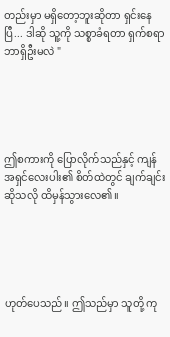တည်းမှာ မရှိတော့ဘူးဆိုတာ ရှင်းနေပြီ... ဒါဆို သူ့ကို သစ္စာခံရတာ ရှက်စရာ ဘာရှိဦးမလဲ "





ဤစကားကို ပြောလိုက်သည်နှင့် ကျန်အရှင်လေးပါး၏ စိတ်ထဲတွင် ချက်ချင်းဆိုသလို ထိမှန်သွား‌လေ၏။





ဟုတ်ပေသည်။ ဤသည်မှာ သူတို့ ကု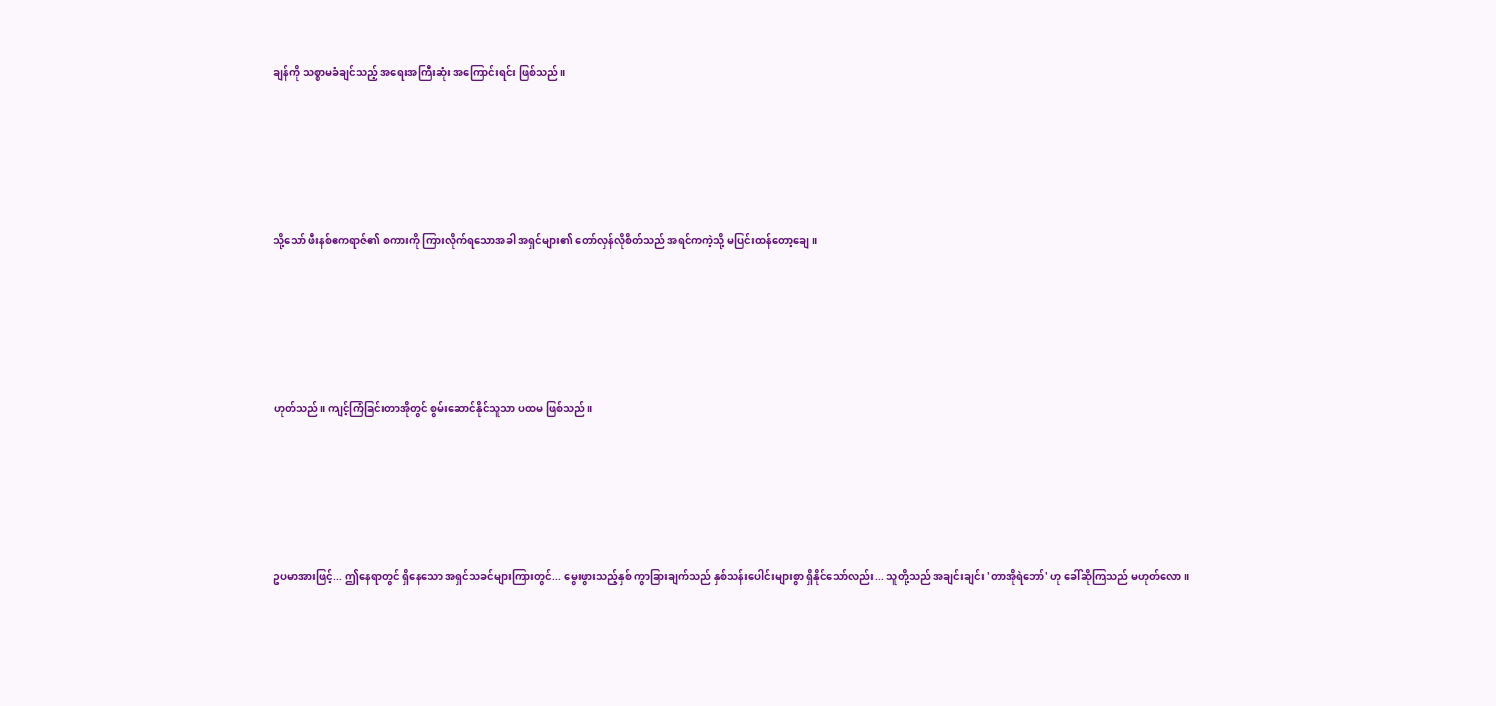ချန်ကို သစ္စာမခံချင်သည့် အရေးအကြီးဆုံး အကြောင်းရင်း ဖြစ်သည်။





သို့သော် ဖီးနစ်ဧကရာဇ်၏ စကားကို ကြားလိုက်ရသောအခါ အရှင်များ၏ တော်လှန်လိုစိတ်သည် အရင်ကကဲ့သို့ မပြင်းထန်တော့ချေ။





ဟုတ်သည်။ ကျင့်ကြံခြင်းတာအိုတွင် စွမ်းဆောင်နိုင်သူသာ ပထမ ဖြစ်သည်။





ဥပမာအားဖြင့်... ဤနေရာတွင် ရှိနေသော အရှင်သခင်များကြားတွင်... မွေးဖွားသည့်နှစ် ကွာခြားချက်သည် နှစ်သန်းပေါင်းများစွာ ရှိနိုင်သော်လည်း... သူတို့သည် အချင်းချင်း 'တာအိုရဲဘော်' ဟု ခေါ်ဆိုကြသည် မဟုတ်လော။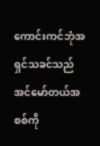ကောင်းကင်ဘုံအရှင်သခင်သည် အင်မော်တယ်အစစ်ကို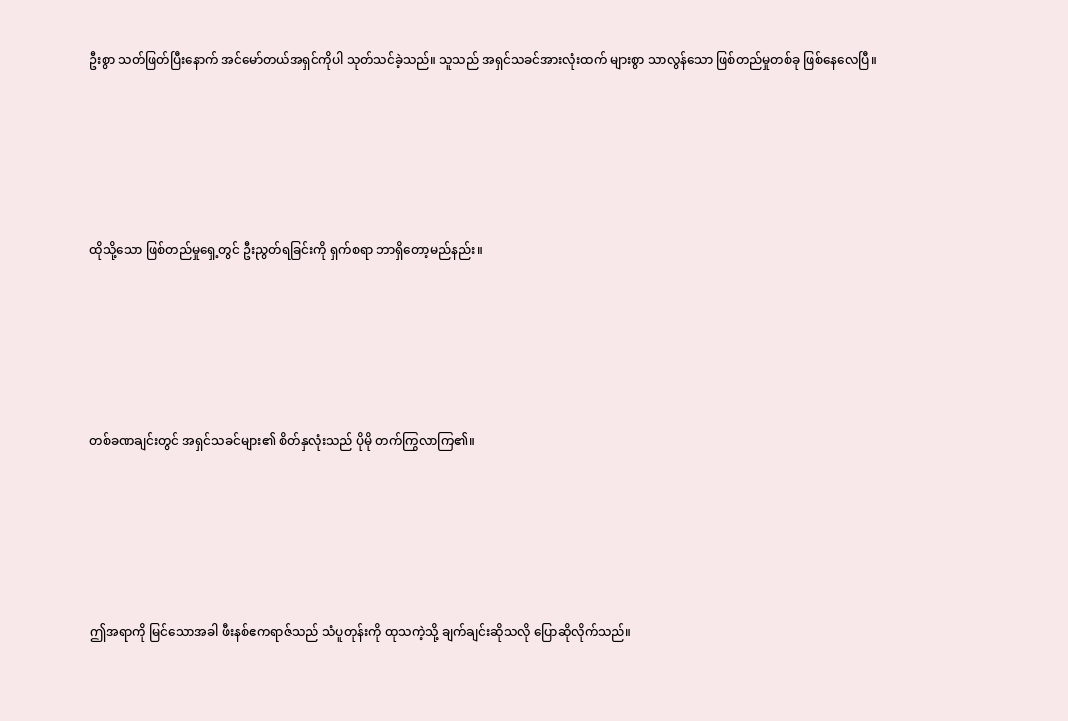ဦးစွာ သတ်ဖြတ်ပြီးနောက် အင်မော်တယ်အရှင်ကိုပါ သုတ်သင်ခဲ့သည်။ သူသည် အရှင်သခင်အားလုံးထက် များစွာ သာလွန်သော ဖြစ်တည်မှုတစ်ခု ဖြစ်နေလေပြီ။





ထိုသို့သော ဖြစ်တည်မှုရှေ့တွင် ဦးညွတ်ရခြင်းကို ရှက်စရာ ဘာရှိတော့မည်နည်း။





တစ်ခဏချင်းတွင် အရှင်သခင်များ၏ စိတ်နှလုံးသည် ပိုမို တက်ကြွလာကြ၏။





ဤအရာကို မြင်သောအခါ ဖီးနစ်ဧကရာဇ်သည် သံပူတုန်းကို ထုသကဲ့သို့ ချက်ချင်းဆိုသလို ပြောဆိုလိုက်သည်။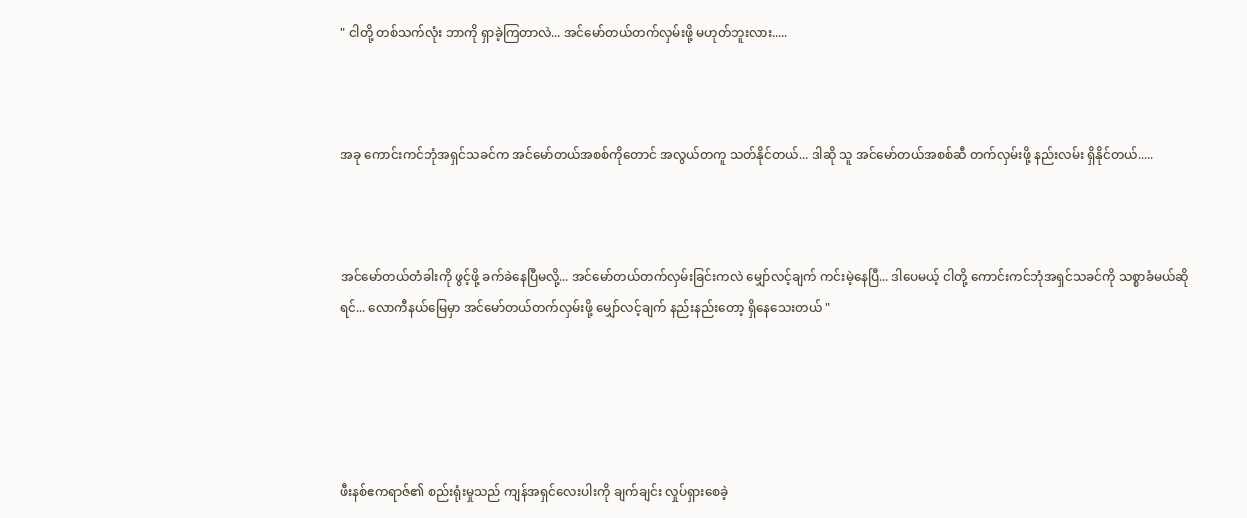" ငါတို့ တစ်သက်လုံး ဘာကို ရှာခဲ့ကြတာလဲ... အင်မော်တယ်တက်လှမ်းဖို့ မဟုတ်ဘူးလား.....



အခု ကောင်းကင်ဘုံအရှင်သခင်က အင်မော်တယ်အစစ်ကိုတောင် အလွယ်တကူ သတ်နိုင်တယ်... ဒါဆို သူ အင်မော်တယ်အစစ်ဆီ တက်လှမ်းဖို့ နည်းလမ်း ရှိနိုင်တယ်.....



အင်မော်တယ်တံခါးကို ဖွင့်ဖို့ ခက်ခဲနေပြီမလို့... အင်မော်တယ်တက်လှမ်းခြင်းကလဲ မျှော်လင့်ချက် ကင်းမဲ့နေပြီ... ဒါပေမယ့် ငါတို့ ကောင်းကင်ဘုံအရှင်သခင်ကို သစ္စာခံမယ်ဆိုရင်... လောကီနယ်မြေမှာ အင်မော်တယ်တက်လှမ်းဖို့ မျှော်လင့်ချက် နည်းနည်းတော့ ရှိနေသေးတယ် "





ဖီးနစ်ဧကရာဇ်၏ စည်းရုံးမှုသည် ကျန်အရှင်လေးပါးကို ချက်ချင်း လှုပ်ရှားစေခဲ့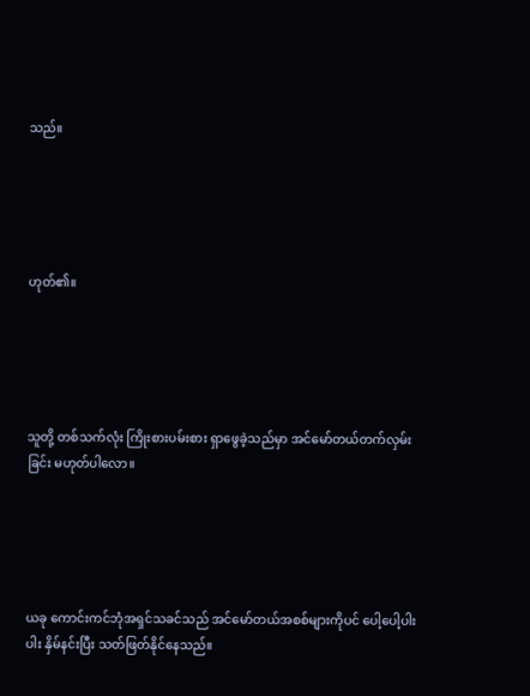သည်။





ဟုတ်၏။





သူတို့ တစ်သက်လုံး ကြိုးစားပမ်းစား ရှာဖွေခဲ့သည်မှာ အင်မော်တယ်တက်လှမ်းခြင်း မဟုတ်ပါလော။





ယခု ကောင်းကင်ဘုံအရှင်သခင်သည် အင်မော်တယ်အစစ်များကိုပင် ပေါ့ပေါ့ပါးပါး နှိမ်နင်းပြီး သတ်ဖြတ်နိုင်နေသည်။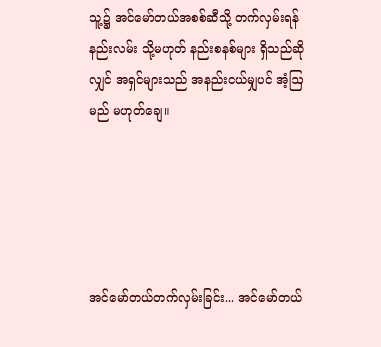သူ့၌ အင်မော်တယ်အစစ်ဆီသို့ တက်လှမ်းရန် နည်းလမ်း သို့မဟုတ် နည်းစနစ်များ ရှိသည်ဆိုလျှင် အရှင်များသည် အနည်းငယ်မျှပင် အံ့ဩမည် မဟုတ်ချေ။





အင်မော်တယ်တက်လှမ်းခြင်း... အင်မော်တယ်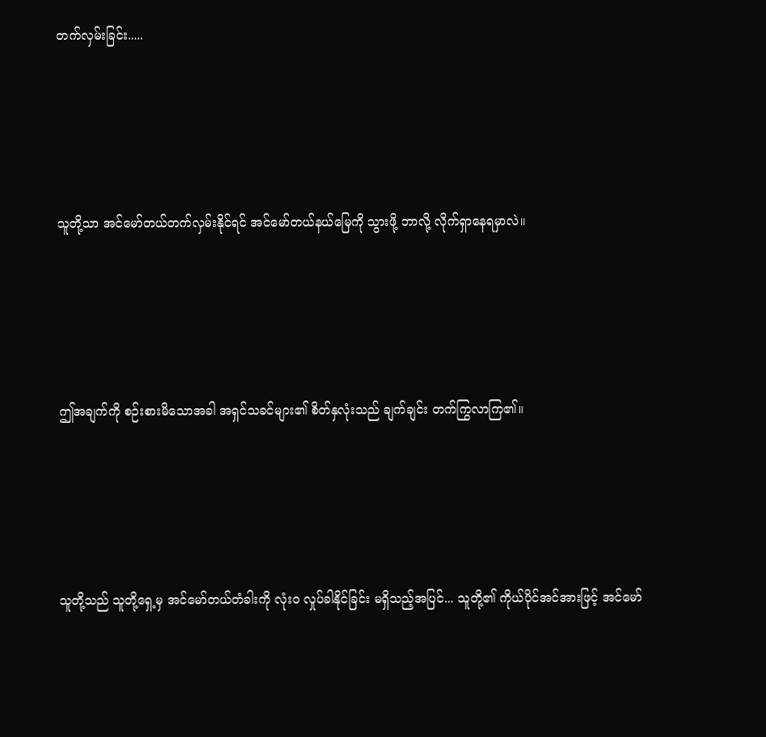တက်လှမ်းခြင်း.....





သူတို့သာ အင်မော်တယ်တက်လှမ်းနိုင်ရင် အင်မော်တယ်နယ်မြေကို သွားဖို့ ဘာလို့ လိုက်ရှာနေရမှာလဲ။





ဤအချက်ကို စဉ်းစားမိသောအခါ အရှင်သခင်များ၏ စိတ်နှလုံးသည် ချက်ချင်း တက်ကြွလာကြ၏။





သူတို့သည် သူတို့ရှေ့မှ အင်မော်တယ်တံခါးကို လုံးဝ လှုပ်ခါနိုင်ခြင်း မရှိသည့်အပြင်... သူတို့၏ ကိုယ်ပိုင်အင်အားဖြင့် အင်မော်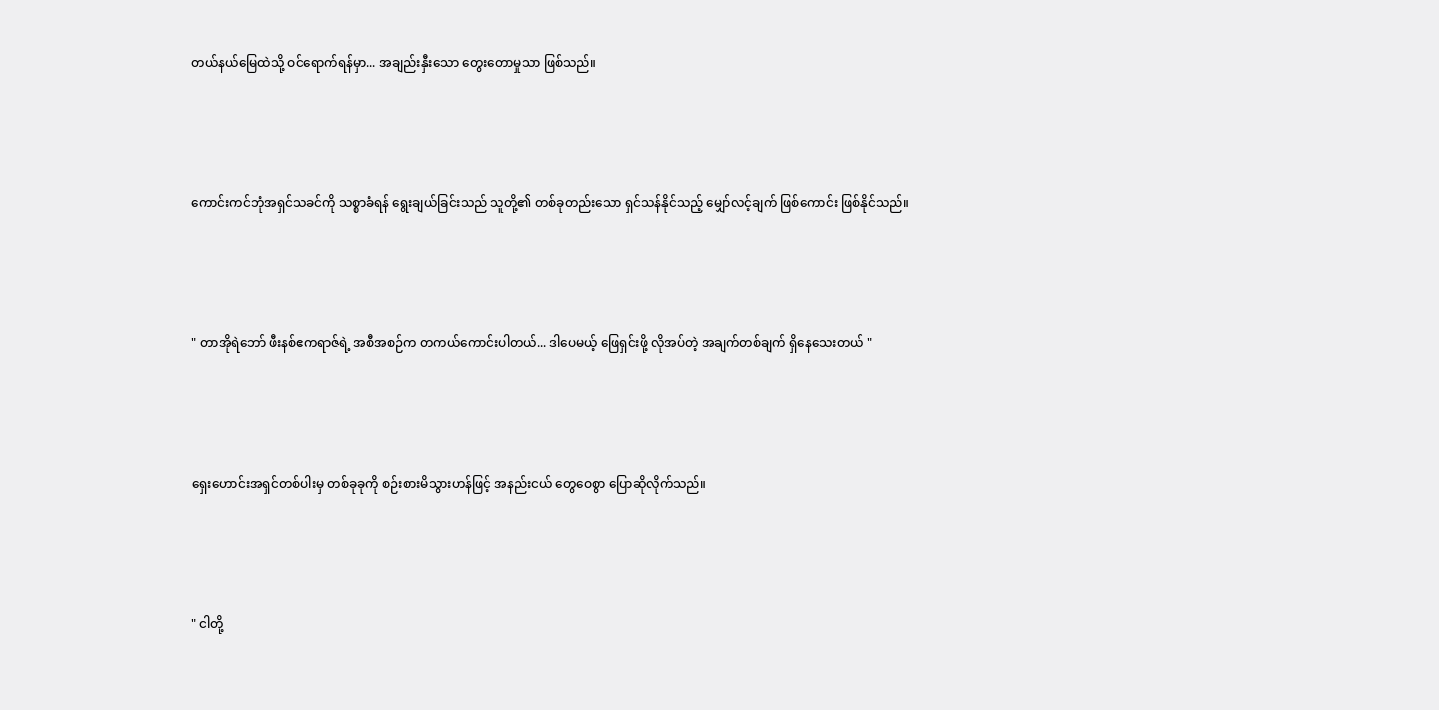တယ်နယ်မြေထဲသို့ ဝင်ရောက်ရန်မှာ... အချည်းနှီးသော တွေးတောမှုသာ ဖြစ်သည်။





ကောင်းကင်ဘုံအရှင်သခင်ကို သစ္စာခံရန် ရွေးချယ်ခြင်းသည် သူတို့၏ တစ်ခုတည်းသော ရှင်သန်နိုင်သည့် မျှော်လင့်ချက် ဖြစ်ကောင်း ဖြစ်နိုင်သည်။





" တာအိုရဲဘော် ဖီးနစ်ဧကရာဇ်ရဲ့ အစီအစဉ်က တကယ်ကောင်းပါတယ်... ဒါပေမယ့် ဖြေရှင်းဖို့ လိုအပ်တဲ့ အချက်တစ်ချက် ရှိနေသေးတယ် "





ရှေးဟောင်းအရှင်တစ်ပါးမှ တစ်ခုခုကို စဉ်းစားမိသွားဟန်ဖြင့် အနည်းငယ် တွေဝေစွာ ပြောဆိုလိုက်သည်။





" ငါတို့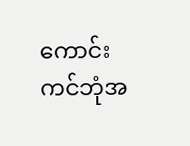ကောင်းကင်ဘုံအ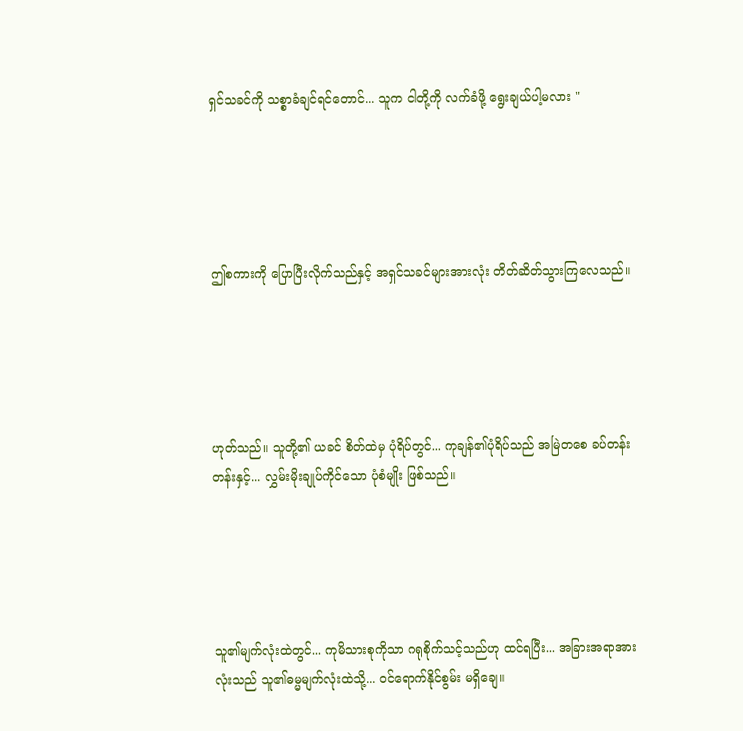ရှင်သခင်ကို သစ္စာခံချင်ရင်တောင်... သူက ငါတို့ကို လက်ခံဖို့ ရွေးချယ်ပါ့မလား "





ဤစကားကို ပြောပြီးလိုက်သည်နှင့် အရှင်သခင်များအားလုံး တိတ်ဆိတ်သွားကြလေသည်။





ဟုတ်သည်။ သူတို့၏ ယခင် စိတ်ထဲမှ ပုံရိပ်တွင်... ကုချန်၏ပုံရိပ်သည် အမြဲတစေ ခပ်တန်းတန်းနှင့်... လွှမ်းမိုးချုပ်ကိုင်သော ပုံစံမျိုး ဖြစ်သည်။





သူ၏မျက်လုံးထဲတွင်... ကုမိသားစုကိုသာ ဂရုစိုက်သင့်သည်ဟု ထင်ရပြီး... အခြားအရာအားလုံးသည် သူ၏ဓမ္မမျက်လုံးထဲသို့... ဝင်ရောက်နိုင်စွမ်း မရှိချေ။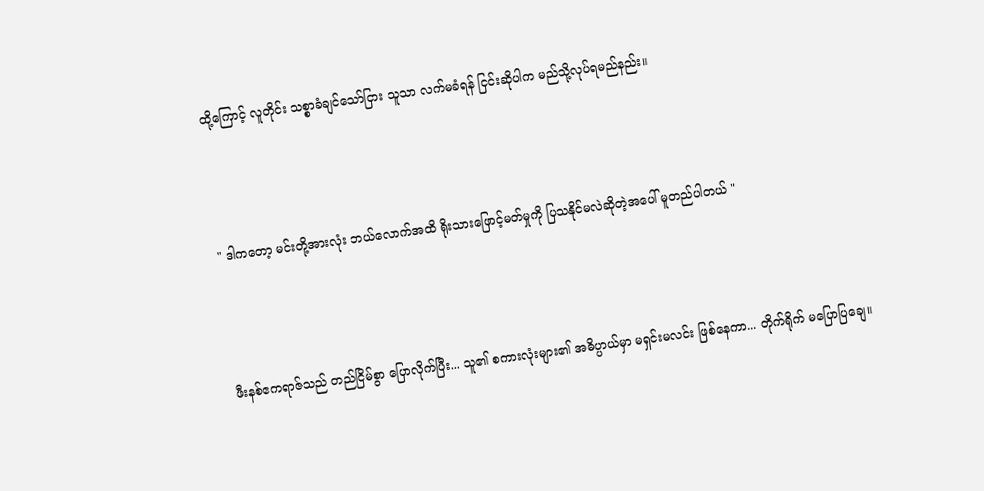ထို့ကြောင့် လူတိုင်း သစ္စာခံချင်သော်ငြား သူသာ လက်မခံရန် ငြင်းဆိုပါက မည်သို့လုပ်ရမည်နည်း။





" ဒါကတော့ မင်းတို့အားလုံး ဘယ်လောက်အထိ ရိုးသားဖြောင့်မတ်မှုကို ပြသနိုင်မလဲဆိုတဲ့အပေါ် မူတည်ပါတယ် "





ဖီးနစ်ဧကရာဇ်သည် တည်ငြိမ်စွာ ပြောလိုက်ပြီး... သူ၏ စကားလုံးများ၏ အဓိပ္ပာယ်မှာ မရှင်းမလင်း ဖြစ်နေကာ... တိုက်ရိုက် မပြောပြချေ။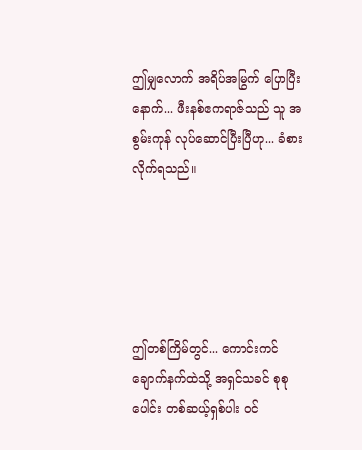ဤမျှလောက် အရိပ်အမြွက် ပြောပြီးနောက်... ဖီးနစ်ဧကရာဇ်သည် သူ အစွမ်းကုန် လုပ်ဆောင်ပြီးပြီဟု... ခံစားလိုက်ရသည်။





ဤတစ်ကြိမ်တွင်... ကောင်းကင်ချောက်နက်ထဲသို့ အရှင်သခင် စုစုပေါင်း တစ်ဆယ့်ရှစ်ပါး ဝင်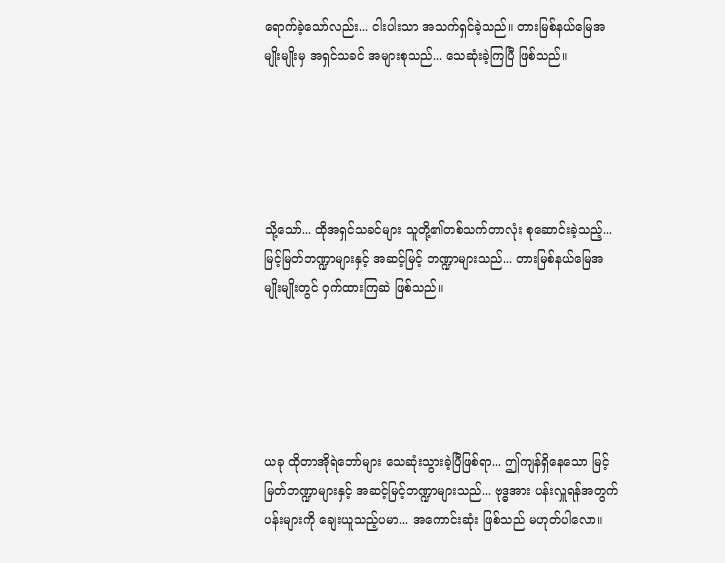ရောက်ခဲ့သော်လည်း... ငါးပါးသာ အသက်ရှင်ခဲ့သည်။ တားမြစ်နယ်မြေအမျိုးမျိုးမှ အရှင်သခင် အများစုသည်... သေဆုံးခဲ့ကြပြီ ဖြစ်သည်။





သို့သော်... ထိုအရှင်သခင်များ သူတို့၏တစ်သက်တာလုံး စုဆောင်းခဲ့သည့်... မြင့်မြတ်ဘဏ္ဍာများနှင့် အဆင့်မြင့် ဘဏ္ဍာများသည်... တားမြစ်နယ်မြေအမျိုးမျိုးတွင် ဝှက်ထားကြဆဲ ဖြစ်သည်။





ယခု ထိုတာအိုရဲဘော်များ သေဆုံးသွားခဲ့ပြီဖြစ်ရာ... ဤကျန်ရှိနေသော မြင့်မြတ်ဘဏ္ဍာများနှင့် အဆင့်မြင့်ဘဏ္ဍာများသည်... ဗုဒ္ဓအား ပန်းလှူရန်အတွက် ပန်းများကို ချေးယူသည့်ပမာ... အကောင်းဆုံး ဖြစ်သည် မဟုတ်ပါလော။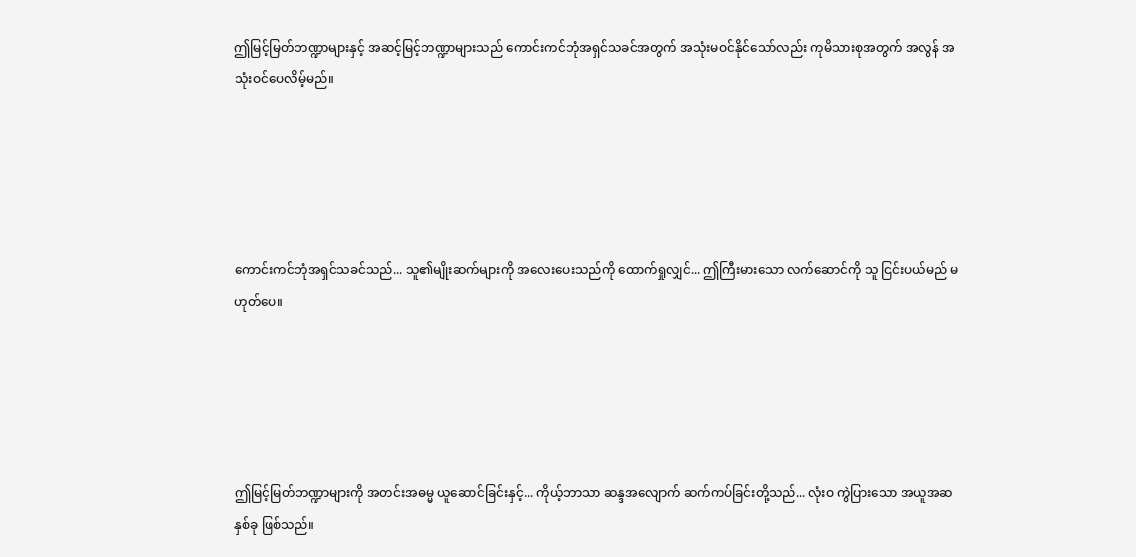ဤမြင့်မြတ်ဘဏ္ဍာများနှင့် အဆင့်မြင့်ဘဏ္ဍာများသည် ကောင်းကင်ဘုံအရှင်သခင်အတွက် အသုံးမဝင်နိုင်သော်လည်း ကုမိသားစုအတွက် အလွန် အသုံးဝင်ပေလိမ့်မည်။





ကောင်းကင်ဘုံအရှင်သခင်သည်... သူ၏မျိုးဆက်များကို အလေးပေးသည်ကို ထောက်ရှုလျှင်... ဤကြီးမားသော လက်ဆောင်ကို သူ ငြင်းပယ်မည် မဟုတ်ပေ။





ဤမြင့်မြတ်ဘဏ္ဍာများကို အတင်းအဓမ္မ ယူဆောင်ခြင်းနှင့်... ကိုယ့်ဘာသာ ဆန္ဒအလျောက် ဆက်ကပ်ခြင်းတို့သည်... လုံးဝ ကွဲပြားသော အယူအဆ နှစ်ခု ဖြစ်သည်။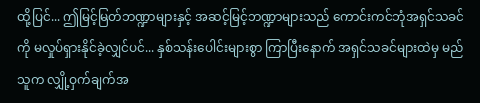ထို့ပြင်... ဤမြင့်မြတ်ဘဏ္ဍာများနှင့် အဆင့်မြင့်ဘဏ္ဍာများသည် ကောင်းကင်ဘုံအရှင်သခင်ကို မလှုပ်ရှားနိုင်ခဲ့လျှင်ပင်... နှစ်သန်းပေါင်းများစွာ ကြာပြီးနောက် အရှင်သခင်များထဲမှ မည်သူက လျှို့ဝှက်ချက်အ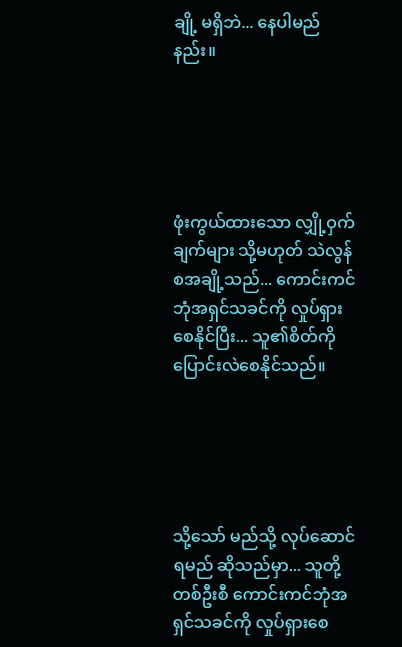ချို့ မရှိဘဲ... နေပါမည်နည်း။





ဖုံးကွယ်ထားသော လျှို့ဝှက်ချက်များ သို့မဟုတ် သဲလွန်စအချို့သည်... ကောင်းကင်ဘုံအရှင်သခင်ကို လှုပ်ရှားစေနိုင်ပြီး... သူ၏စိတ်ကို ပြောင်းလဲစေနိုင်သည်။





သို့သော် မည်သို့ လုပ်ဆောင်ရမည် ဆိုသည်မှာ... သူတို့ တစ်ဦးစီ ကောင်းကင်ဘုံအရှင်သခင်ကို လှုပ်ရှားစေ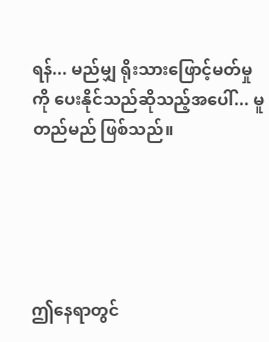ရန်... မည်မျှ ရိုးသားဖြောင့်မတ်မှုကို ပေးနိုင်သည်ဆိုသည့်အပေါ်... မူတည်မည် ဖြစ်သည်။





ဤနေရာတွင်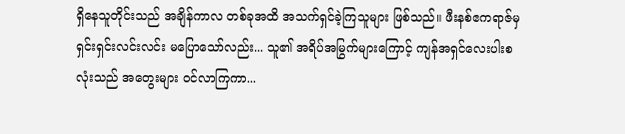ရှိနေသူတိုင်းသည် အချိန်ကာလ တစ်ခုအထိ အသက်ရှင်ခဲ့ကြသူများ ဖြစ်သည်။ ဖီးနစ်ဧကရာဇ်မှ ရှင်းရှင်းလင်းလင်း မပြောသော်လည်း... သူ၏ အရိပ်အမြွက်များကြောင့် ကျန်အရှင်လေးပါးစလုံးသည် အတွေးများ ဝင်လာကြကာ...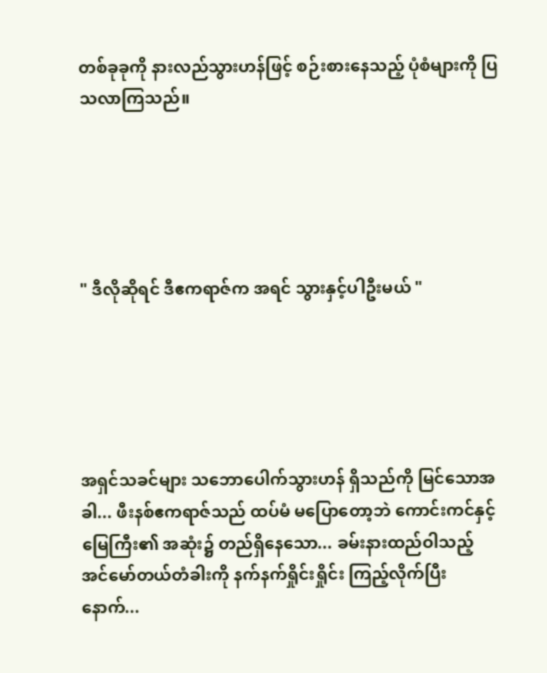တစ်ခုခုကို နားလည်သွားဟန်ဖြင့် စဉ်းစားနေသည့် ပုံစံများကို ပြသလာကြသည်။





" ဒီလိုဆိုရင် ဒီဧကရာဇ်က အရင် သွားနှင့်ပါဦးမယ် "





အရှင်သခင်များ သဘောပေါက်သွားဟန် ရှိသည်ကို မြင်သောအခါ... ဖီးနစ်ဧကရာဇ်သည် ထပ်မံ မပြောတော့ဘဲ ကောင်းကင်နှင့်မြေကြီး၏ အဆုံး၌ တည်ရှိနေသော... ခမ်းနားထည်ဝါသည့် အင်မော်တယ်တံခါးကို နက်နက်ရှိုင်းရှိုင်း ကြည့်လိုက်ပြီးနောက်...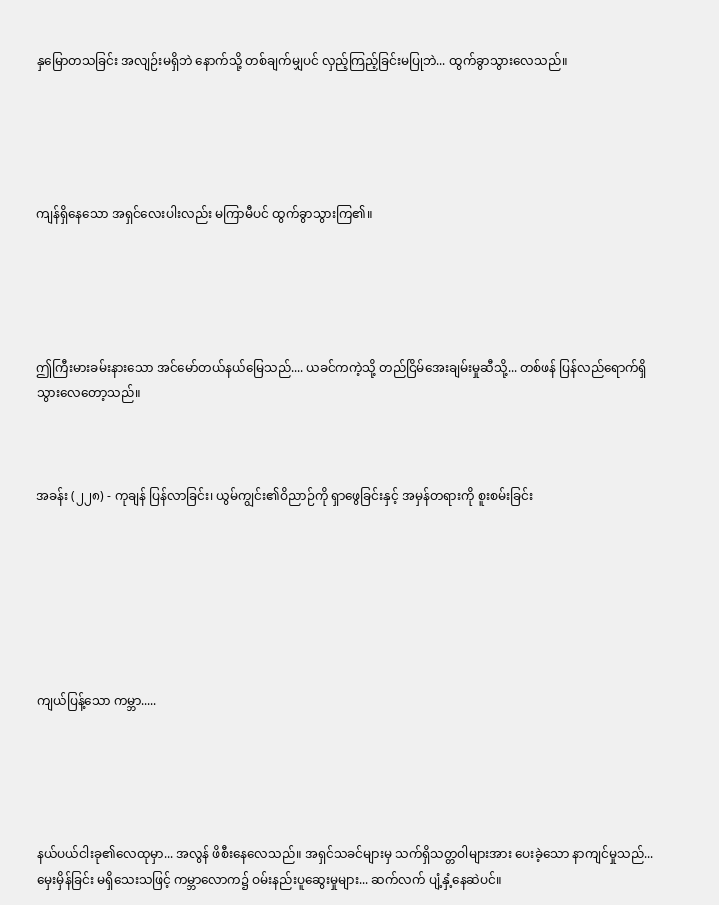နှမြောတသခြင်း အလျဉ်းမရှိဘဲ နောက်သို့ တစ်ချက်မျှပင် လှည့်ကြည့်ခြင်းမပြုဘဲ... ထွက်ခွာသွားလေသည်။





ကျန်ရှိနေသော အရှင်လေးပါးလည်း မကြာမီပင် ထွက်ခွာသွားကြ၏။





ဤကြီးမားခမ်းနားသော အင်မော်တယ်နယ်မြေသည်.... ယခင်ကကဲ့သို့ တည်ငြိမ်အေးချမ်းမှုဆီသို့... တစ်ဖန် ပြန်လည်ရောက်ရှိသွားလေတော့သည်။



အခန်း (၂၂၈) - ကုချန် ပြန်လာခြင်း၊ ယွမ်ကျွင်း၏ဝိညာဉ်ကို ရှာဖွေခြင်းနှင့် အမှန်တရားကို စူးစမ်းခြင်း







ကျယ်ပြန့်သော ကမ္ဘာ.....





နယ်ပယ်ငါးခု၏လေထုမှာ... အလွန် ဖိစီးနေလေသည်။ အရှင်သခင်များမှ သက်ရှိသတ္တဝါများအား ပေးခဲ့သော နာကျင်မှုသည်... မှေးမှိန်ခြင်း မရှိသေးသဖြင့် ကမ္ဘာလောက၌ ဝမ်းနည်းပူဆွေးမှုများ... ဆက်လက် ပျံ့နှံ့နေဆဲပင်။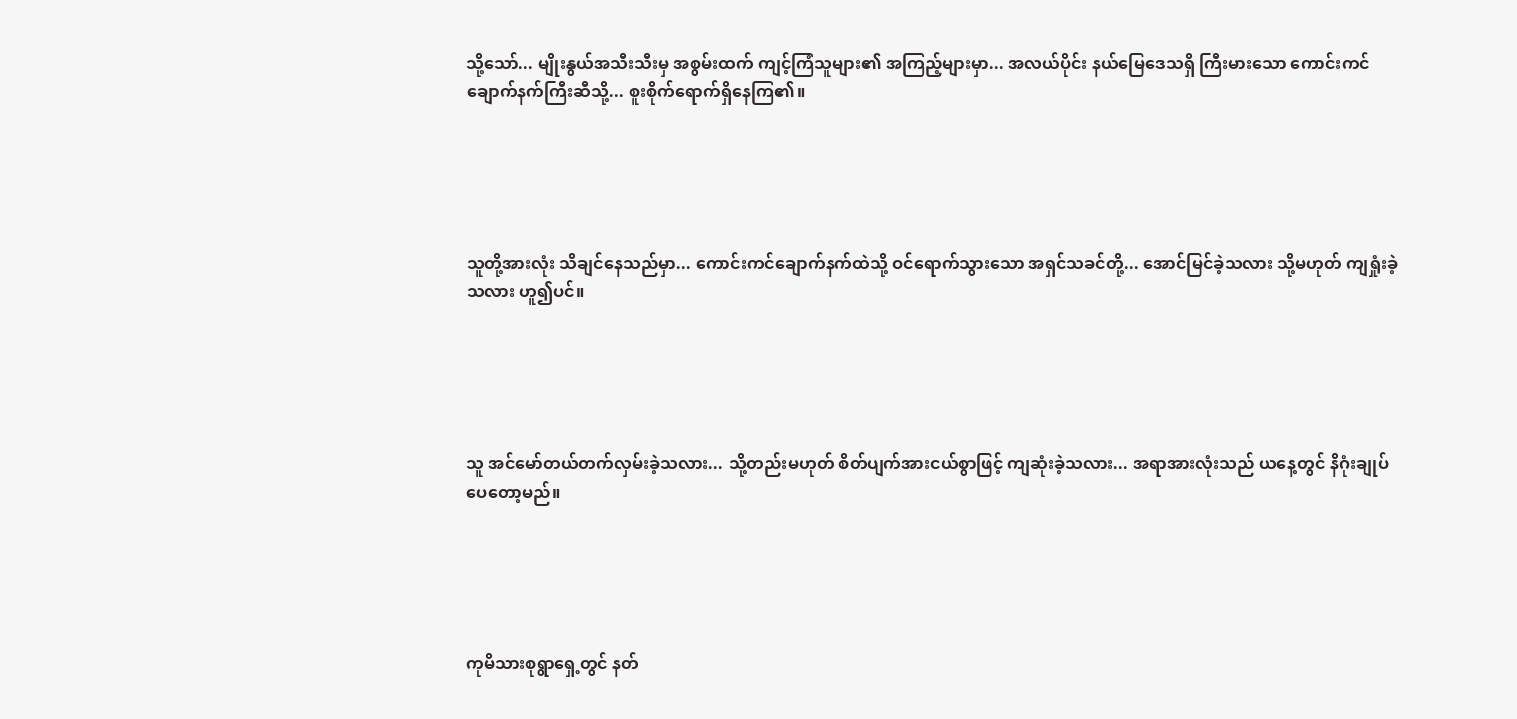သို့သော်... မျိုးနွယ်အသီးသီးမှ အစွမ်းထက် ကျင့်ကြံသူများ၏ အကြည့်များမှာ... အလယ်ပိုင်း နယ်မြေဒေသရှိ ကြီးမားသော ကောင်းကင်ချောက်နက်ကြီးဆီသို့... စူးစိုက်ရောက်ရှိနေကြ၏။





သူတို့အားလုံး သိချင်နေသည်မှာ... ကောင်းကင်ချောက်နက်ထဲသို့ ဝင်ရောက်သွားသော အရှင်သခင်တို့... အောင်မြင်ခဲ့သလား သို့မဟုတ် ကျရှုံးခဲ့သလား ဟူ၍ပင်။





သူ အင်မော်တယ်တက်လှမ်းခဲ့သလား... သို့တည်းမဟုတ် စိတ်ပျက်အားငယ်စွာဖြင့် ကျဆုံးခဲ့သလား... အရာအားလုံးသည် ယနေ့တွင် နိဂုံးချုပ်ပေတော့မည်။





ကုမိသားစုရွာရှေ့တွင် နတ်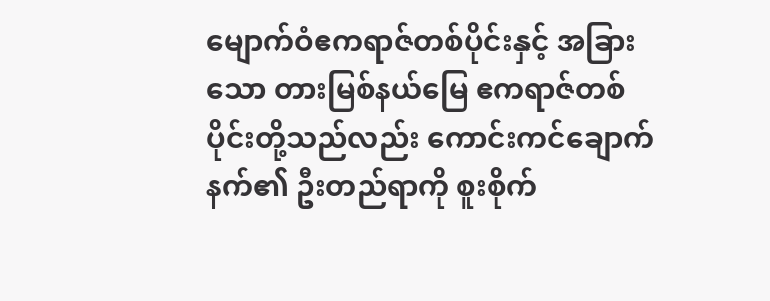မျောက်ဝံဧကရာဇ်တစ်ပိုင်းနှင့် အခြားသော တားမြစ်နယ်မြေ ဧကရာဇ်တစ်ပိုင်းတို့သည်လည်း ကောင်းကင်ချောက်နက်၏ ဦးတည်ရာကို စူးစိုက်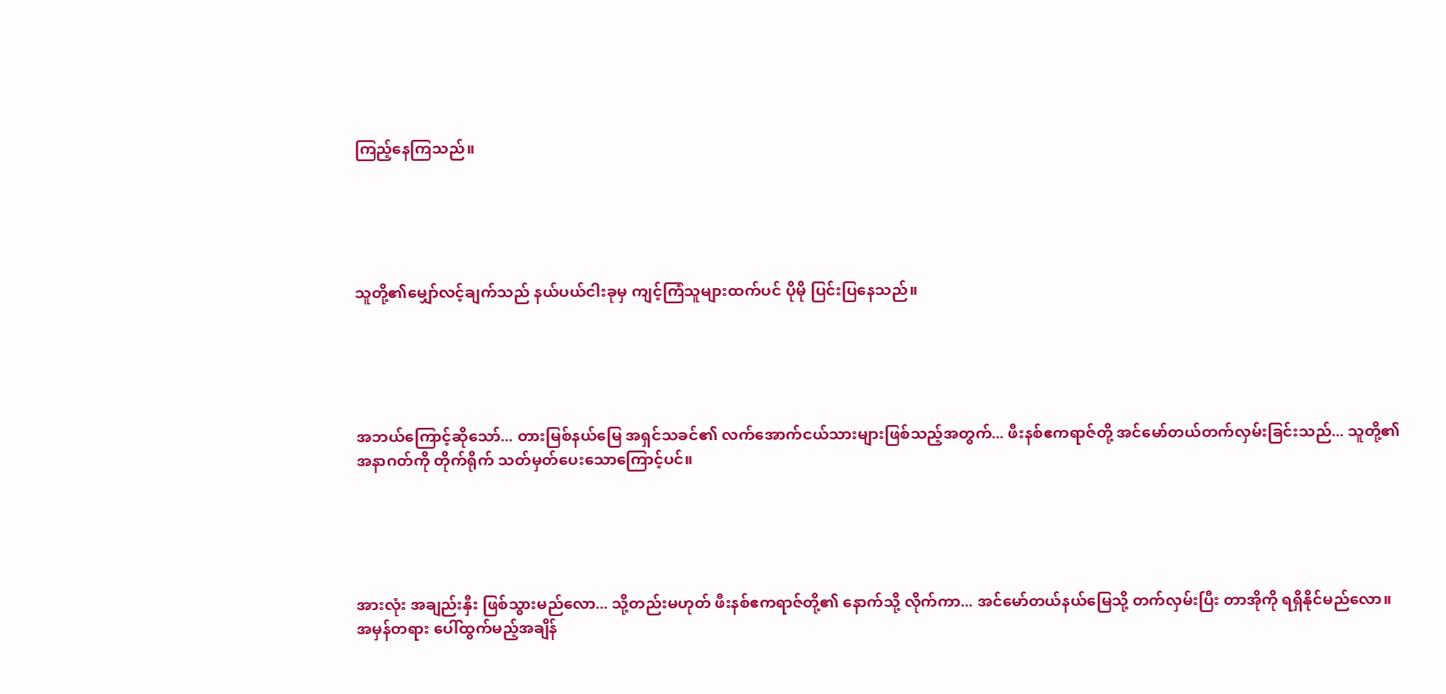ကြည့်နေကြသည်။





သူတို့၏မျှော်လင့်ချက်သည် နယ်ပယ်ငါးခုမှ ကျင့်ကြံသူများထက်ပင် ပိုမို ပြင်းပြနေသည်။





အဘယ်ကြောင့်ဆိုသော်... တားမြစ်နယ်မြေ အရှင်သခင်၏ လက်အောက်ငယ်သားများဖြစ်သည့်အတွက်... ဖီးနစ်ဧကရာဇ်တို့ အင်မော်တယ်တက်လှမ်းခြင်းသည်... သူတို့၏အနာဂတ်ကို တိုက်ရိုက် သတ်မှတ်ပေးသောကြောင့်ပင်။





အားလုံး အချည်းနှီး ဖြစ်သွားမည်လော... သို့တည်းမဟုတ် ဖီးနစ်ဧကရာဇ်တို့၏ နောက်သို့ လိုက်ကာ... အင်မော်တယ်နယ်မြေသို့ တက်လှမ်းပြီး တာအိုကို ရရှိနိုင်မည်လော။ အမှန်တရား ပေါ်ထွက်မည့်အချိန်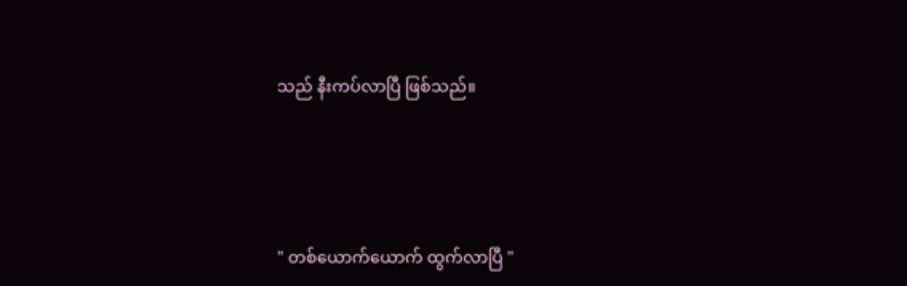သည် နီးကပ်လာပြီ ဖြစ်သည်။





" တစ်ယောက်ယောက် ထွက်လာပြီ "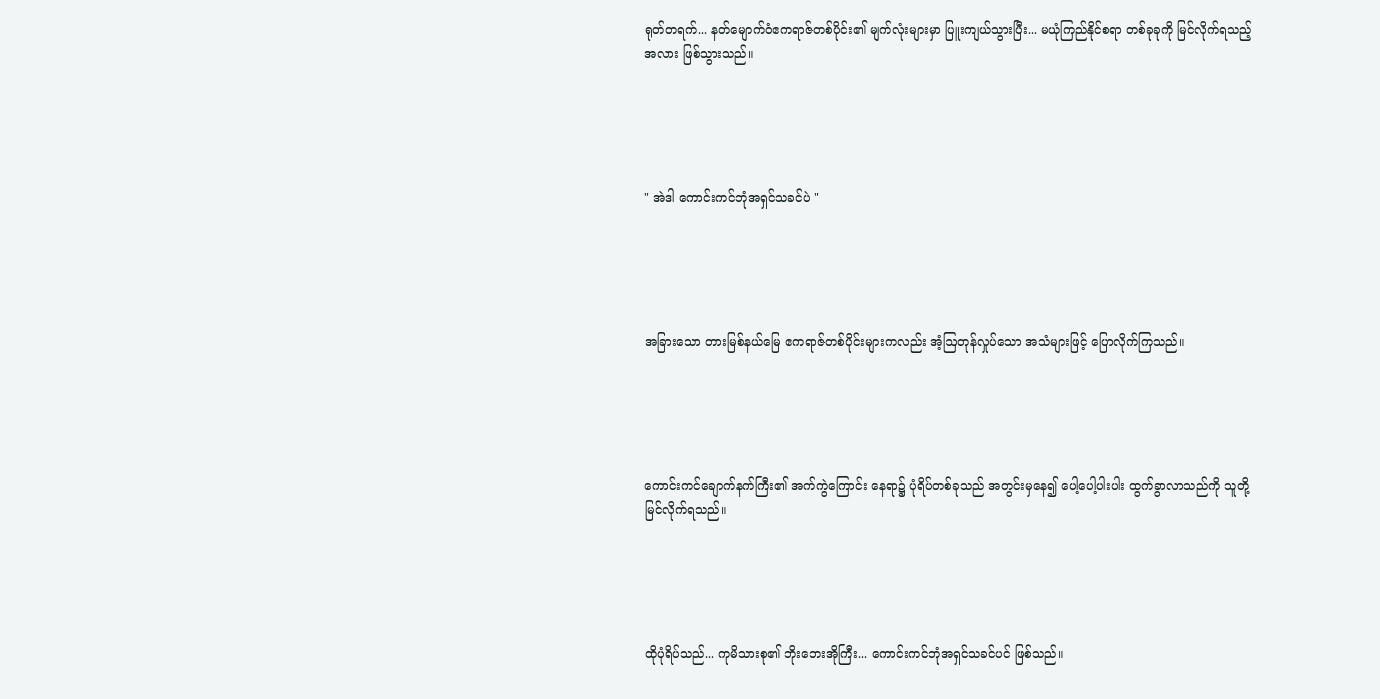ရုတ်တရက်... နတ်မျောက်ဝံဧကရာဇ်တစ်ပိုင်း၏ မျက်လုံးများမှာ ပြူးကျယ်သွားပြီး... မယုံကြည်နိုင်စရာ တစ်ခုခုကို မြင်လိုက်ရသည့်အလား ဖြစ်သွားသည်။





" အဲဒါ ကောင်းကင်ဘုံအရှင်သခင်ပဲ "





အခြားသော တားမြစ်နယ်မြေ ဧကရာဇ်တစ်ပိုင်းများကလည်း အံ့ဩတုန်လှုပ်သော အသံများဖြင့် ပြောလိုက်ကြသည်။





ကောင်းကင်ချောက်နက်ကြီး၏ အက်ကွဲကြောင်း နေရာ၌ ပုံရိပ်တစ်ခုသည် အတွင်းမှနေ၍ ပေါ့ပေါ့ပါးပါး ထွက်ခွာလာသည်ကို သူတို့ မြင်လိုက်ရသည်။





ထိုပုံရိပ်သည်... ကုမိသားစု၏ ဘိုးဘေးအိုကြီး... ကောင်းကင်ဘုံအရှင်သခင်ပင် ဖြစ်သည်။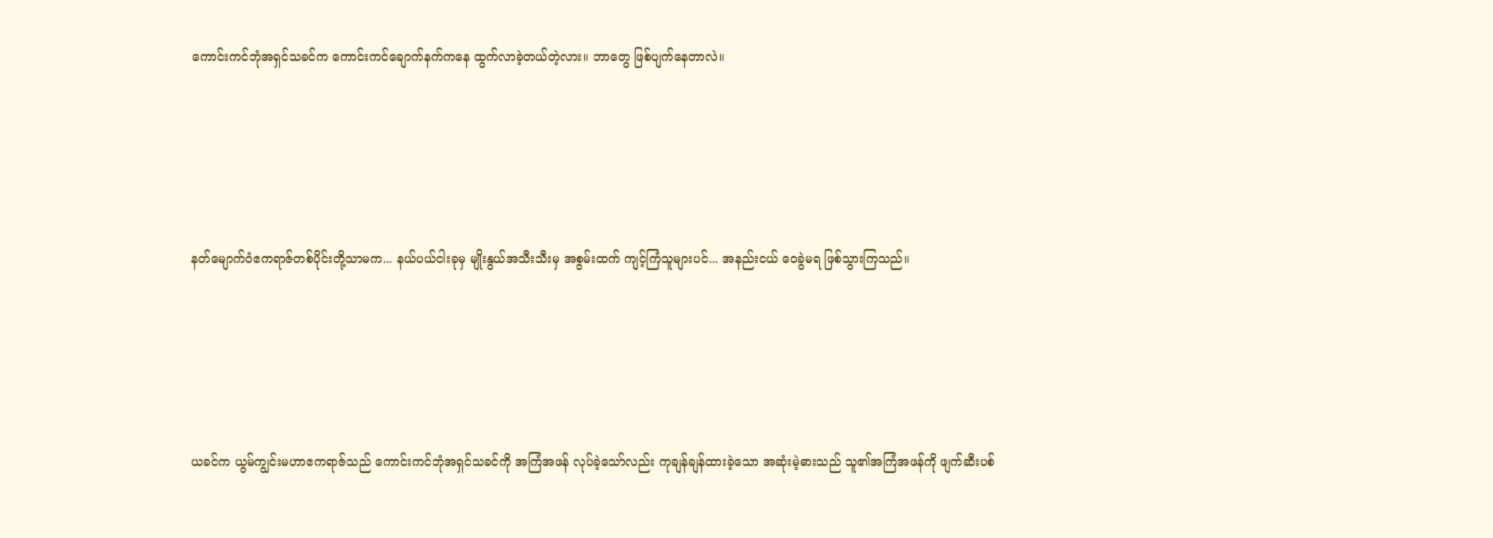ကောင်းကင်ဘုံအရှင်သခင်က ကောင်းကင်ချောက်နက်ကနေ ထွက်လာခဲ့တယ်တဲ့လား။ ဘာတွေ ဖြစ်ပျက်နေတာလဲ။





နတ်မျောက်ဝံဧကရာဇ်တစ်ပိုင်းတို့သာမက... နယ်ပယ်ငါးခုမှ မျိုးနွယ်အသီးသီးမှ အစွမ်းထက် ကျင့်ကြံသူများပင်... အနည်းငယ် ဝေခွဲမရ ဖြစ်သွားကြသည်။





ယခင်က ယွမ်ကျွင်းမဟာဧကရာဇ်သည် ကောင်းကင်ဘုံအရှင်သခင်ကို အကြံအဖန် လုပ်ခဲ့သော်လည်း ကုချန်ချန်ထားခဲ့သော အဆုံးမဲ့ဓားသည် သူ၏အကြံအဖန်ကို ဖျက်ဆီးပစ်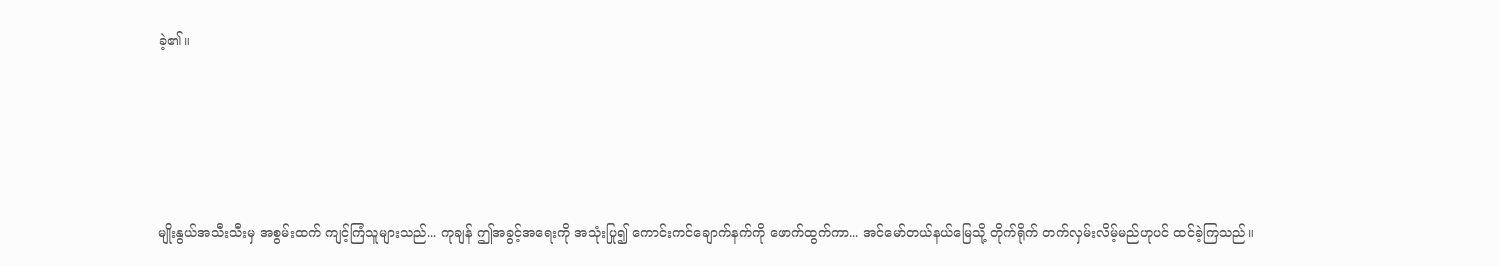ခဲ့၏။





မျိုးနွယ်အသီးသီးမှ အစွမ်းထက် ကျင့်ကြံသူများသည်... ကုချန် ဤအခွင့်အရေးကို အသုံးပြု၍ ကောင်းကင်ချောက်နက်ကို ဖောက်ထွက်ကာ... အင်မော်တယ်နယ်မြေသို့ တိုက်ရိုက် တက်လှမ်းလိမ့်မည်ဟုပင် ထင်ခဲ့ကြသည်။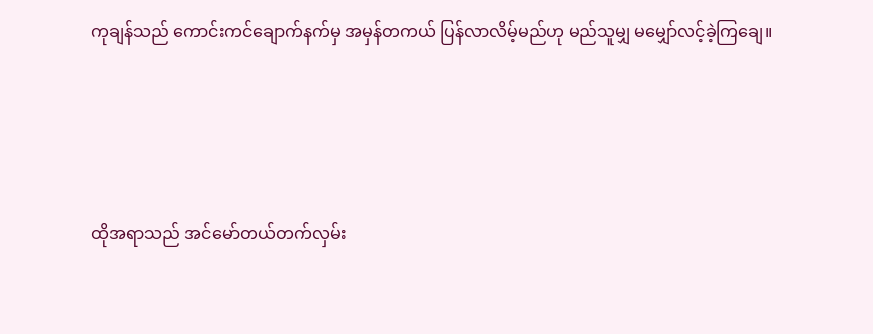ကုချန်သည် ကောင်းကင်ချောက်နက်မှ အမှန်တကယ် ပြန်လာလိမ့်မည်ဟု မည်သူမျှ မမျှော်လင့်ခဲ့ကြချေ။





ထိုအရာသည် အင်မော်တယ်တက်လှမ်း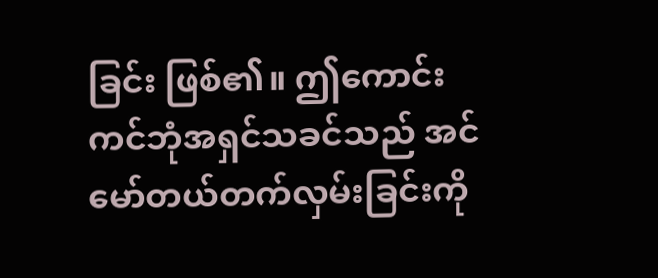ခြင်း ဖြစ်၏။ ဤကောင်းကင်ဘုံအရှင်သခင်သည် အင်မော်တယ်တက်လှမ်းခြင်းကို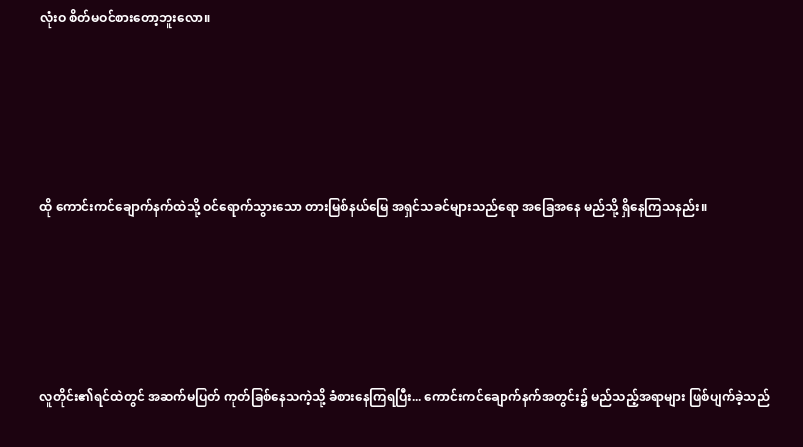လုံးဝ စိတ်မဝင်စားတော့ဘူးလော။





ထို ကောင်းကင်ချောက်နက်ထဲသို့ ဝင်ရောက်သွားသော တားမြစ်နယ်မြေ အရှင်သခင်များသည်ရော အခြေအနေ မည်သို့ ရှိနေကြသနည်း။





လူတိုင်း၏ရင်ထဲတွင် အဆက်မပြတ် ကုတ်ခြစ်နေသကဲ့သို့ ခံစားနေကြရပြီး... ကောင်းကင်ချောက်နက်အတွင်း၌ မည်သည့်အရာများ ဖြစ်ပျက်ခဲ့သည်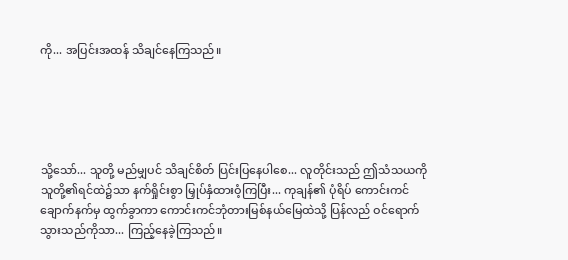ကို... အပြင်းအထန် သိချင်နေကြသည်။





သို့သော်... သူတို့ မည်မျှပင် သိချင်စိတ် ပြင်းပြနေပါစေ... လူတိုင်းသည် ဤသံသယကို သူတို့၏ရင်ထဲ၌သာ နက်ရှိုင်းစွာ မြှုပ်နှံထားဝံ့ကြပြီး... ကုချန်၏ ပုံရိပ် ကောင်းကင်ချောက်နက်မှ ထွက်ခွာကာ ကောင်းကင်ဘုံတားမြစ်နယ်မြေထဲသို့ ပြန်လည် ဝင်ရောက်သွားသည်ကိုသာ... ကြည့်နေခဲ့ကြသည်။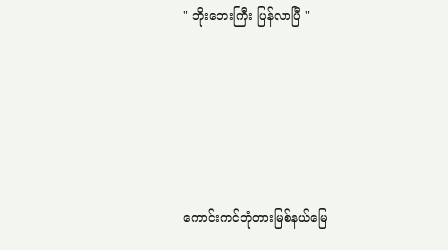" ဘိုးဘေးကြီး ပြန်လာပြီ "





ကောင်းကင်ဘုံတားမြစ်နယ်မြေ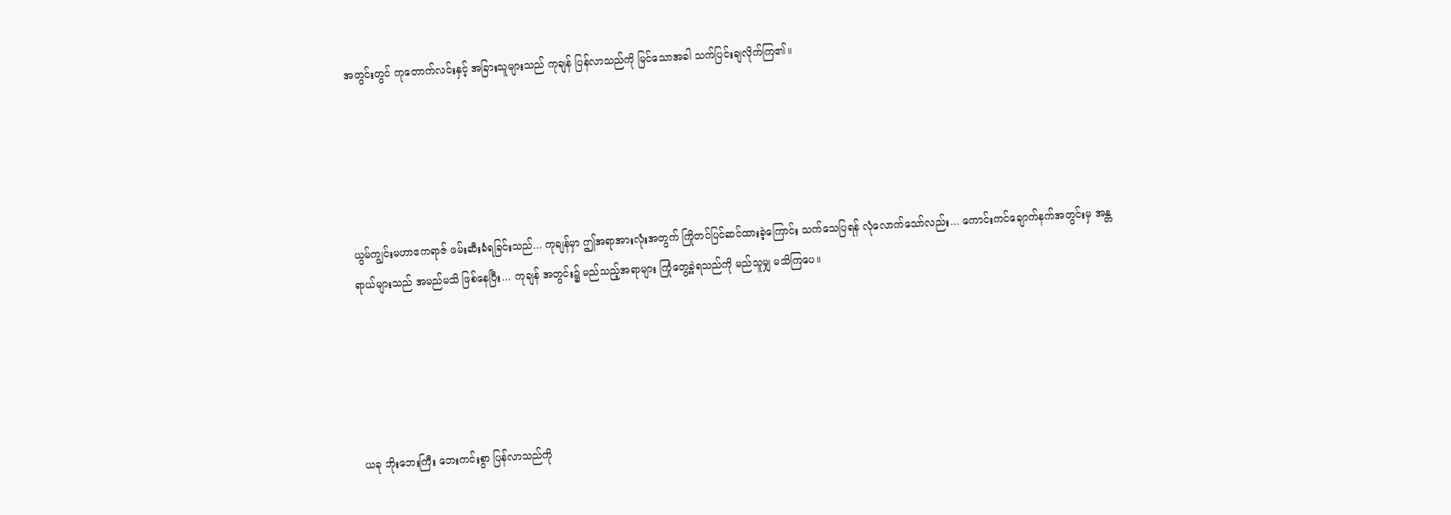အတွင်းတွင် ကုတောက်လင်းနှင့် အခြားသူများသည် ကုချန် ပြန်လာသည်ကို မြင်သောအခါ သက်ပြင်းချလိုက်ကြ၏။





ယွမ်ကျွင်းမဟာဧကရာဇ် ဖမ်းဆီးခံရခြင်းသည်... ကုချန်မှာ ဤအရာအားလုံးအတွက် ကြိုတင်ပြင်ဆင်ထားခဲ့ကြောင်း သက်သေပြရန် လုံလောက်သော်လည်း... ကောင်းကင်ချောက်နက်အတွင်းမှ အန္တရာယ်များသည် အမည်မသိ ဖြစ်နေပြီး... ကုချန် အတွင်း၌ မည်သည့်အရာများ ကြုံတွေ့ခဲ့ရသည်ကို မည်သူမျှ မသိကြပေ။





ယခု ဘိုးဘေးကြီး ဘေးကင်းစွာ ပြန်လာသည်ကို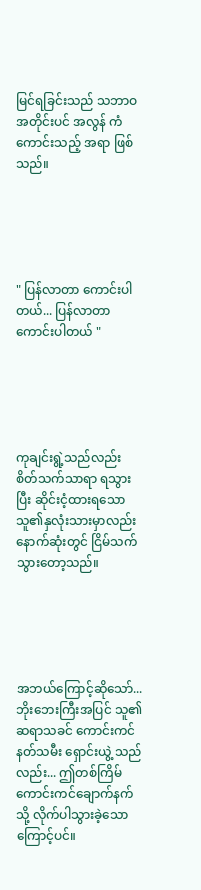မြင်ရခြင်းသည် သဘာဝအတိုင်းပင် အလွန် ကံကောင်းသည့် အရာ ဖြစ်သည်။





" ပြန်လာတာ ကောင်းပါတယ်... ပြန်လာတာ ကောင်းပါတယ် "





ကုချင်းရွဲ့သည်လည်း စိတ်သက်သာရာ ရသွားပြီး ဆိုင်းငံ့ထားရသော သူ၏နှလုံးသားမှာလည်း နောက်ဆုံးတွင် ငြိမ်သက်သွားတော့သည်။





အဘယ်ကြောင့်ဆိုသော်... ဘိုးဘေးကြီးအပြင် သူ၏ ဆရာသခင် ကောင်းကင်နတ်သမီး ရှောင်းယွဲ့ သည်လည်း... ဤတစ်ကြိမ် ကောင်းကင်ချောက်နက်သို့ လိုက်ပါသွားခဲ့သောကြောင့်ပင်။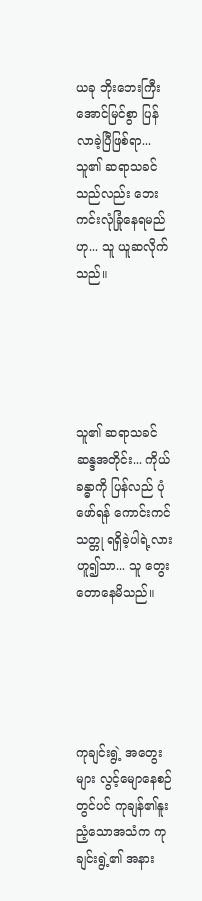ယခု ဘိုးဘေးကြီး အောင်မြင်စွာ ပြန်လာခဲ့ပြီဖြစ်ရာ... သူ၏ ဆရာသခင်သည်လည်း ဘေးကင်းလုံခြုံနေရမည်ဟု... သူ ယူဆလိုက်သည်။





သူ၏ ဆရာသခင် ဆန္ဒအတိုင်း... ကိုယ်ခန္ဓာကို ပြန်လည် ပုံဖော်ရန် ကောင်းကင်သတ္တု ရရှိခဲ့ပါရဲ့လားဟူ၍သာ... သူ တွေးတောနေမိသည်။





ကုချင်းရွဲ့ အတွေးများ လွင့်မျောနေစဉ်တွင်ပင် ကုချန်၏နူးညံ့သောအသံက ကုချင်းရွဲ့၏ အနား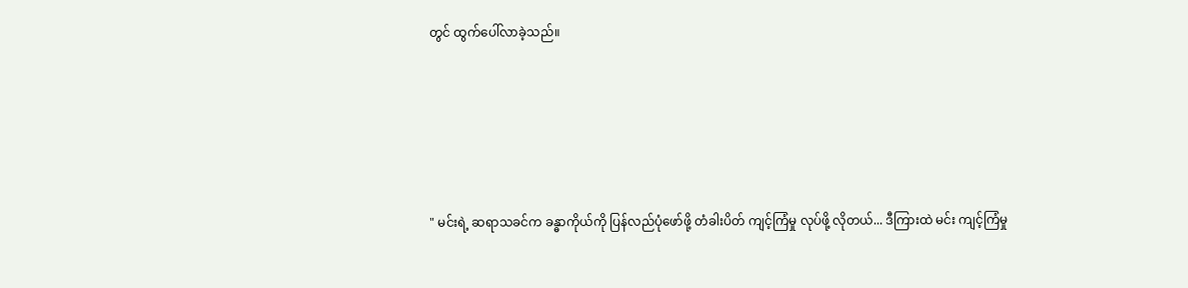တွင် ထွက်ပေါ်လာခဲ့သည်။





" မင်းရဲ့ ဆရာသခင်က ခန္ဓာကိုယ်ကို ပြန်လည်ပုံဖော်ဖို့ တံခါးပိတ် ကျင့်ကြံမှု လုပ်ဖို့ လိုတယ်... ဒီကြားထဲ မင်း ကျင့်ကြံမှု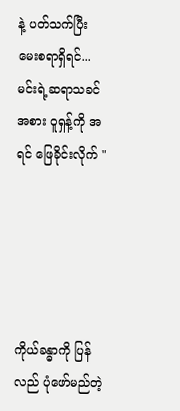နဲ့ ပတ်သက်ပြီး မေးစရာရှိရင်... မင်းရဲ့ဆရာသခင်အစား ဝူရှန့်ကို အရင် ဖြေခိုင်းလိုက် "





ကိုယ်ခန္ဓာကို ပြန်လည် ပုံဖော်မည်တဲ့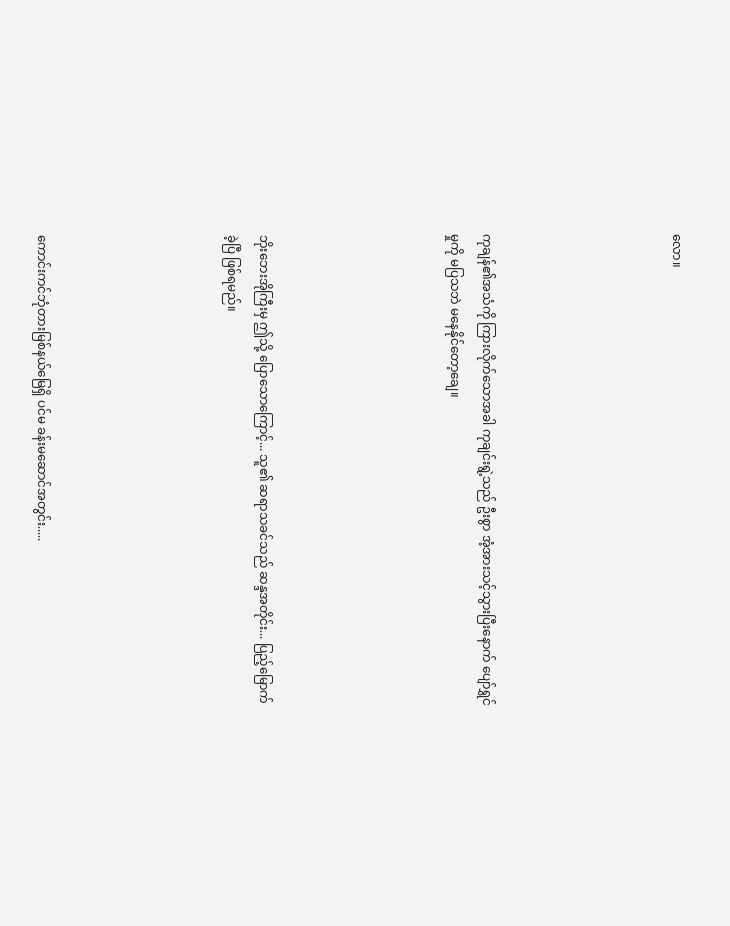လော။





ကုချန်၏အသံကို ကြားလိုက်သောအခါ ကုချင်းရွဲ့သည် ဦးစွာ အံ့အားသင့်သွားပြီးနောက် ပျော်ရွှင်မှုကို မပြသဘဲ မနေနိုင်တော့ချေ။





ဘိုးဘေးအိုကြီးမှ ဤသို့ ပြောသောကြောင့်... သူ၏ ဆရာသခင်သည် ဆန္ဒအတိုင်း... ပြည့်မြောက်ခဲ့ပြီ ဖြစ်ရမည်။





ကောင်းကင်ဘုံတားမြစ်နယ်မြေရှိ ပင်မ ခန်းမဆောင်အတွင်း.....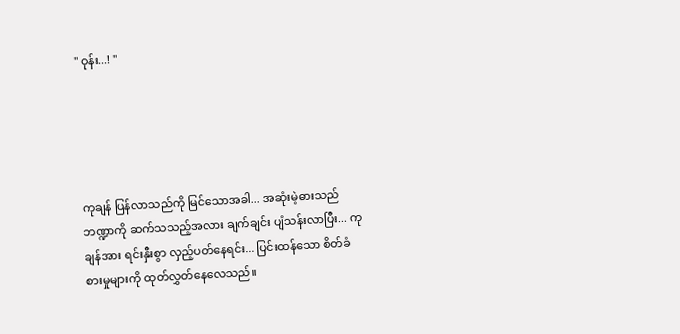" ဝုန်း...! "





ကုချန် ပြန်လာသည်ကို မြင်သောအခါ... အဆုံးမဲ့ဓားသည် ဘဏ္ဍာကို ဆက်သသည့်အလား ချက်ချင်း ပျံသန်းလာပြီး... ကုချန်အား ရင်းနှီးစွာ လှည့်ပတ်နေရင်း... ပြင်းထန်သော စိတ်ခံစားမှုများကို ထုတ်လွှတ်နေလေသည်။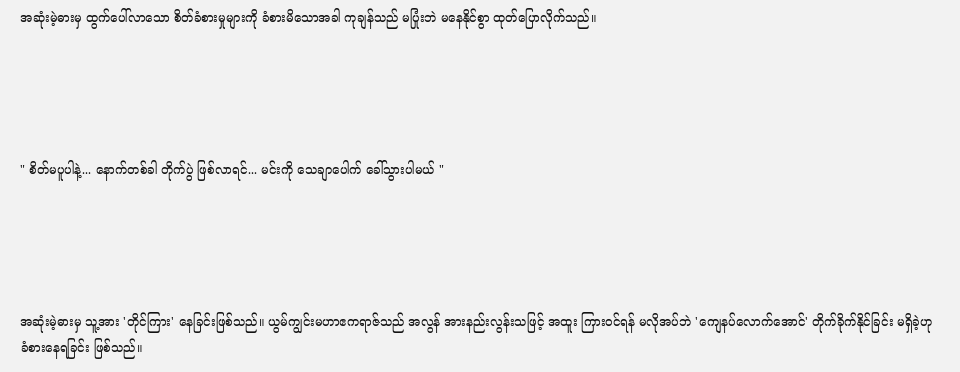အဆုံးမဲ့ဓားမှ ထွက်ပေါ်လာသော စိတ်ခံစားမှုများကို ခံစားမိသောအခါ ကုချန်သည် မပြုံးဘဲ မနေနိုင်စွာ ထုတ်ပြောလိုက်သည်။





" စိတ်မပူပါနဲ့... နောက်တစ်ခါ တိုက်ပွဲ ဖြစ်လာရင်... မင်းကို သေချာပေါက် ခေါ်သွားပါမယ် "





အဆုံးမဲ့ဓားမှ သူ့အား 'တိုင်ကြား' နေခြင်းဖြစ်သည်။ ယွမ်ကျွင်းမဟာဧကရာဇ်သည် အလွန် အားနည်းလွန်းသဖြင့် အထူး ကြားဝင်ရန် မလိုအပ်ဘဲ 'ကျေနပ်လောက်အောင်' တိုက်ခိုက်နိုင်ခြင်း မရှိခဲ့ဟု ခံစားနေရခြင်း ဖြစ်သည်။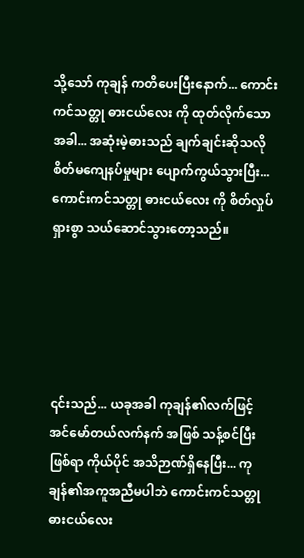သို့သော် ကုချန် ကတိပေးပြီးနောက်... ကောင်းကင်သတ္တု ဓားငယ်လေး ကို ထုတ်လိုက်သောအခါ... အဆုံးမဲ့ဓားသည် ချက်ချင်းဆိုသလို စိတ်မကျေနပ်မှုများ ပျောက်ကွယ်သွားပြီး... ကောင်းကင်သတ္တု ဓားငယ်လေး ကို စိတ်လှုပ်ရှားစွာ သယ်ဆောင်သွားတော့သည်။





၎င်းသည်... ယခုအခါ ကုချန်၏လက်ဖြင့် အင်မော်တယ်လက်နက် အဖြစ် သန့်စင်ပြီးဖြစ်ရာ ကိုယ်ပိုင် အသိဉာဏ်ရှိနေပြီး... ကုချန်၏အကူအညီမပါဘဲ ကောင်းကင်သတ္တု ဓားငယ်လေး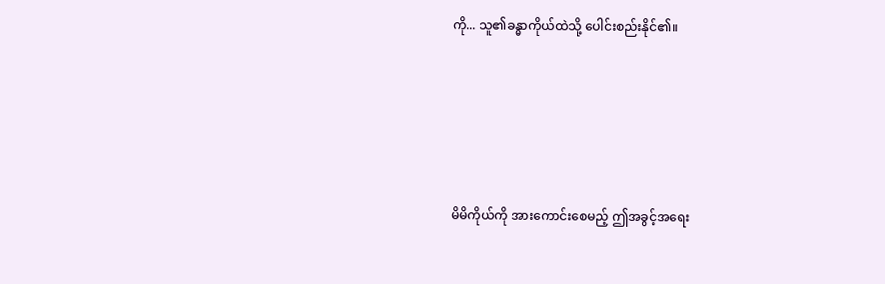ကို... သူ၏ခန္ဓာကိုယ်ထဲသို့ ပေါင်းစည်းနိုင်၏။





မိမိကိုယ်ကို အားကောင်းစေမည့် ဤအခွင့်အရေး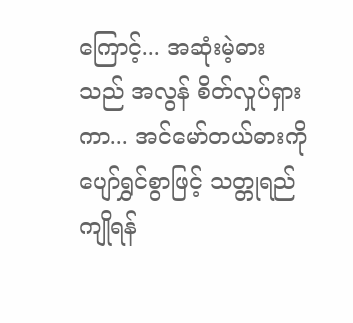ကြောင့်... အဆုံးမဲ့ဓားသည် အလွန် စိတ်လှုပ်ရှားကာ... အင်မော်တယ်ဓားကို ပျော်ရွှင်စွာဖြင့် သတ္တုရည်ကျိုရန်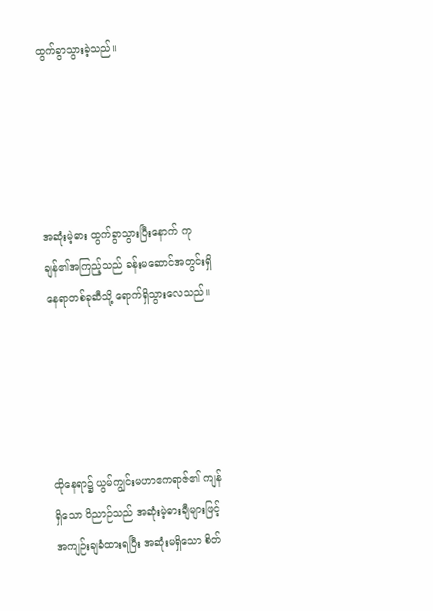ထွက်ခွာသွားခဲ့သည်။





အဆုံးမဲ့ဓား ထွက်ခွာသွားပြီးနောက် ကုချန်၏အကြည့်သည် ခန်းမဆောင်အတွင်းရှိ နေရာတစ်ခုဆီသို့ ရောက်ရှိသွားလေသည်။





ထိုနေရာ၌ ယွမ်ကျွင်းမဟာဧကရာဇ်၏ ကျန်ရှိသော ဝိညာဉ်သည် အဆုံးမဲ့ဓားချီများဖြင့် အကျဉ်းချခံထားရပြီး အဆုံးမရှိသော စိတ်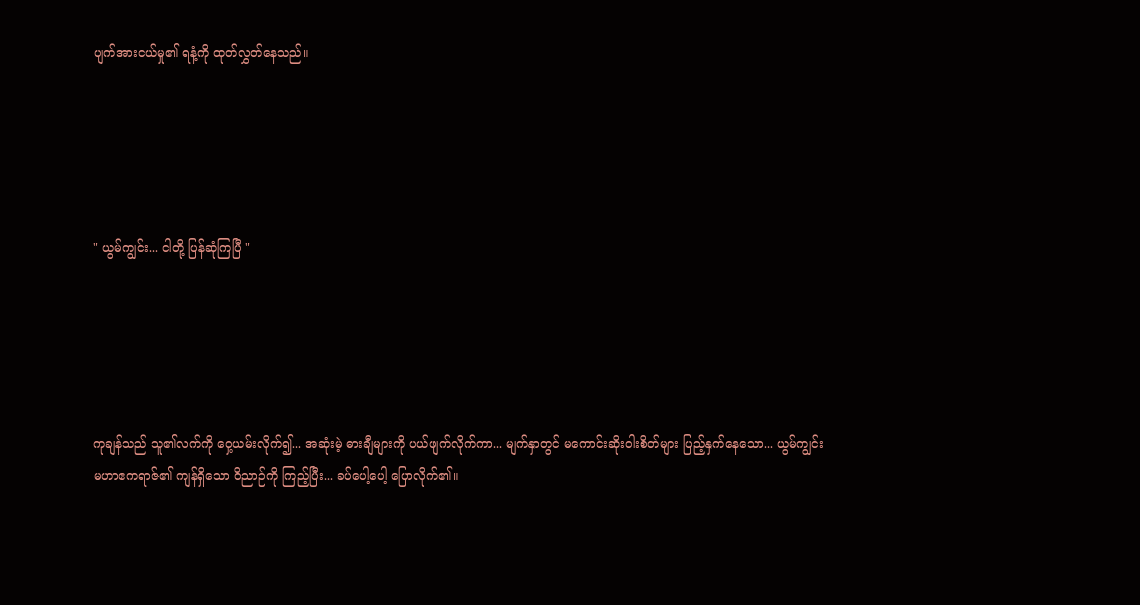ပျက်အားငယ်မှု၏ ရနံ့ကို ထုတ်လွှတ်နေသည်။





" ယွမ်ကျွင်း... ငါတို့ ပြန်ဆုံကြပြီ "





ကုချန်သည် သူ၏လက်ကို ဝှေ့ယမ်းလိုက်၍... အဆုံးမဲ့ ဓားချီများကို ပယ်ဖျက်လိုက်ကာ... မျက်နှာတွင် မကောင်းဆိုးဝါးစိတ်များ ပြည့်နှက်နေသော... ယွမ်ကျွင်းမဟာဧကရာဇ်၏ ကျန်ရှိသော ဝိညာဉ်ကို ကြည့်ပြီး... ခပ်ပေါ့ပေါ့ ပြောလိုက်၏။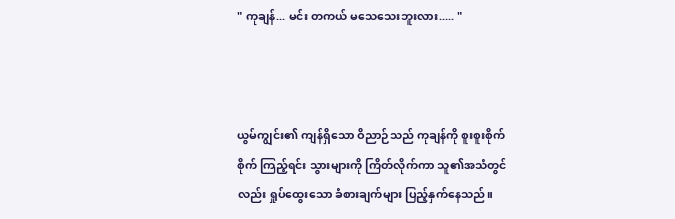" ကုချန်... မင်း တကယ် မသေသေးဘူးလား..... "



ယွမ်ကျွင်း၏ ကျန်ရှိသော ဝိညာဉ်သည် ကုချန်ကို စူးစူးစိုက်စိုက် ကြည့်ရင်း သွားများကို ကြိတ်လိုက်ကာ သူ၏အသံတွင်လည်း ရှုပ်ထွေးသော ခံစားချက်များ ပြည့်နှက်နေသည်။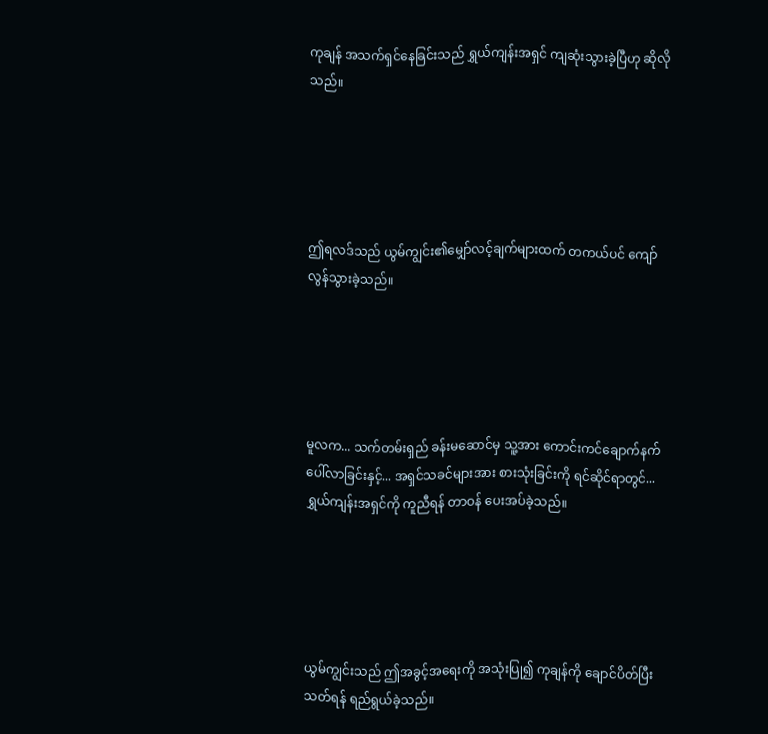ကုချန် အသက်ရှင်နေခြင်းသည် ရွှယ်ကျန်းအရှင် ကျဆုံးသွားခဲ့ပြီဟု ဆိုလိုသည်။





ဤရလဒ်သည် ယွမ်ကျွင်း၏မျှော်လင့်ချက်များထက် တကယ်ပင် ကျော်လွန်သွားခဲ့သည်။





မူလက... သက်တမ်းရှည် ခန်းမဆောင်မှ သူ့အား ကောင်းကင်ချောက်နက် ပေါ်လာခြင်းနှင့်... အရှင်သခင်များအား စားသုံးခြင်းကို ရင်ဆိုင်ရာတွင်... ရွှယ်ကျန်းအရှင်ကို ကူညီရန် တာဝန် ပေးအပ်ခဲ့သည်။





ယွမ်ကျွင်းသည် ဤအခွင့်အရေးကို အသုံးပြု၍ ကုချန်ကို ချောင်ပိတ်ပြီး သတ်ရန် ရည်ရွယ်ခဲ့သည်။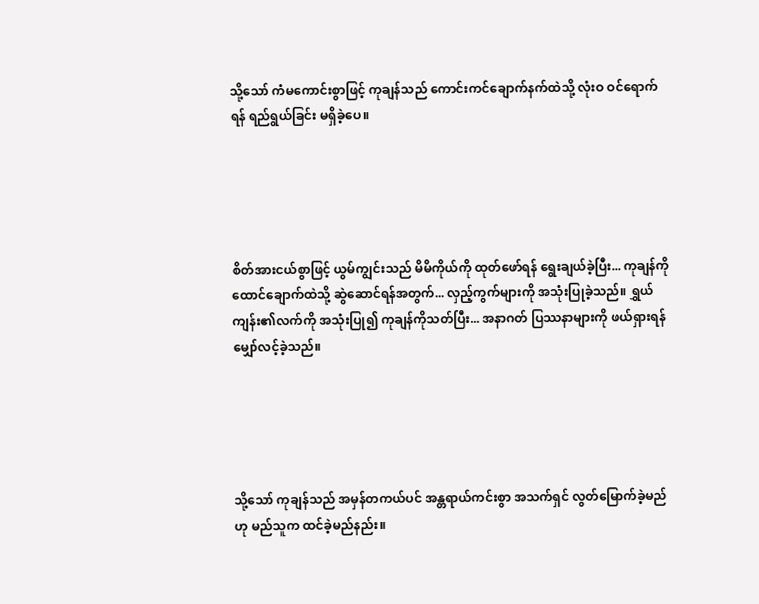သို့သော် ကံမကောင်းစွာဖြင့် ကုချန်သည် ကောင်းကင်ချောက်နက်ထဲသို့ လုံးဝ ဝင်ရောက်ရန် ရည်ရွယ်ခြင်း မရှိခဲ့ပေ။





စိတ်အားငယ်စွာဖြင့် ယွမ်ကျွင်းသည် မိမိကိုယ်ကို ထုတ်ဖော်ရန် ရွေးချယ်ခဲ့ပြီး... ကုချန်ကို ထောင်ချောက်ထဲသို့ ဆွဲဆောင်ရန်အတွက်... လှည့်ကွက်များကို အသုံးပြုခဲ့သည်။ ရွှယ်ကျန်း၏လက်ကို အသုံးပြု၍ ကုချန်ကိုသတ်ပြီး... အနာဂတ် ပြဿနာများကို ဖယ်ရှားရန် မျှော်လင့်ခဲ့သည်။





သို့သော် ကုချန်သည် အမှန်တကယ်ပင် အန္တရာယ်ကင်းစွာ အသက်ရှင် လွတ်မြောက်ခဲ့မည်ဟု မည်သူက ထင်ခဲ့မည်နည်း။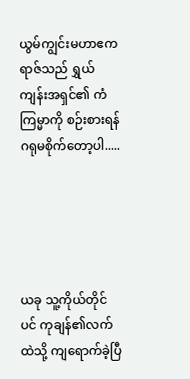ယွမ်ကျွင်းမဟာဧကရာဇ်သည် ရွှယ်ကျန်းအရှင်၏ ကံကြမ္မာကို စဉ်းစားရန် ဂရုမစိုက်တော့ပါ.....





ယခု သူ့ကိုယ်တိုင်ပင် ကုချန်၏လက်ထဲသို့ ကျရောက်ခဲ့ပြီ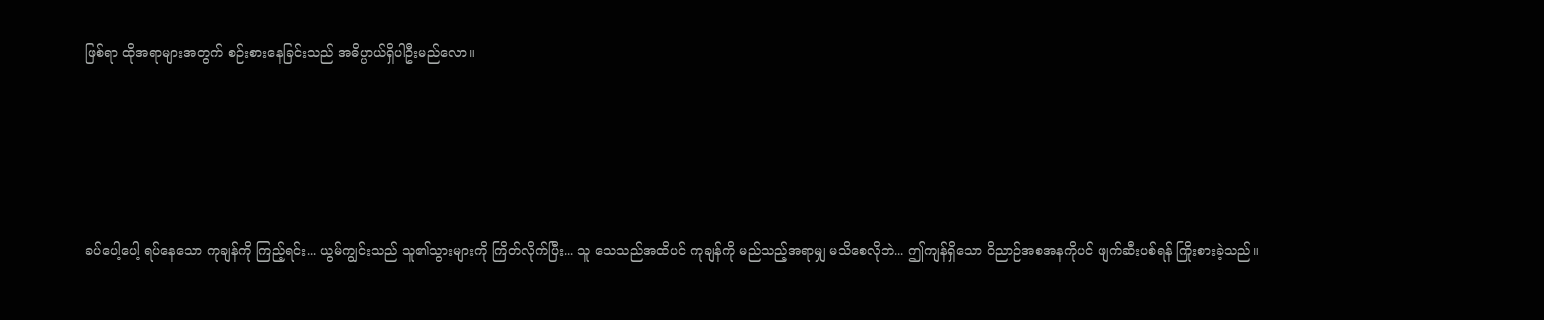ဖြစ်ရာ ထိုအရာများအတွက် စဉ်းစားနေခြင်းသည် အဓိပ္ပာယ်ရှိပါဦးမည်လော။





ခပ်ပေါ့ပေါ့ ရပ်နေသော ကုချန်ကို ကြည့်ရင်း... ယွမ်ကျွင်းသည် သူ၏သွားများကို ကြိတ်လိုက်ပြီး... သူ သေသည်အထိပင် ကုချန်ကို မည်သည့်အရာမျှ မသိစေလိုဘဲ... ဤကျန်ရှိသော ဝိညာဉ်အစအနကိုပင် ဖျက်ဆီးပစ်ရန် ကြိုးစားခဲ့သည်။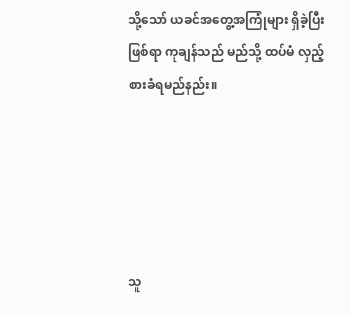သို့သော် ယခင်အတွေ့အကြုံများ ရှိခဲ့ပြီးဖြစ်ရာ ကုချန်သည် မည်သို့ ထပ်မံ လှည့်စားခံရမည်နည်း။





သူ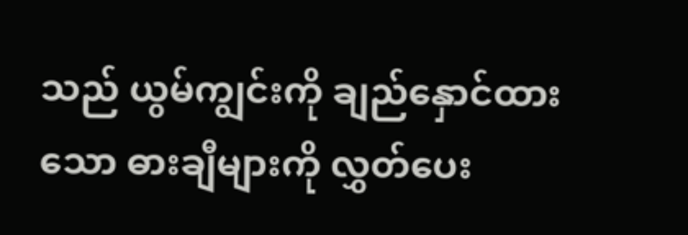သည် ယွမ်ကျွင်းကို ချည်နှောင်ထားသော ဓားချီများကို လွှတ်ပေး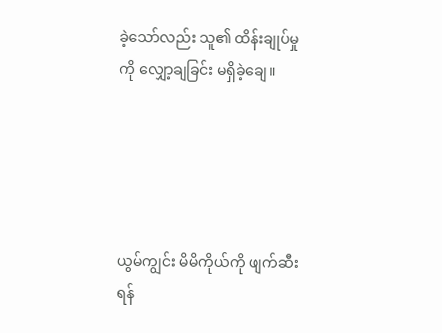ခဲ့သော်လည်း သူ၏ ထိန်းချုပ်မှုကို လျှော့ချခြင်း မရှိခဲ့ချေ။





ယွမ်ကျွင်း မိမိကိုယ်ကို ဖျက်ဆီးရန်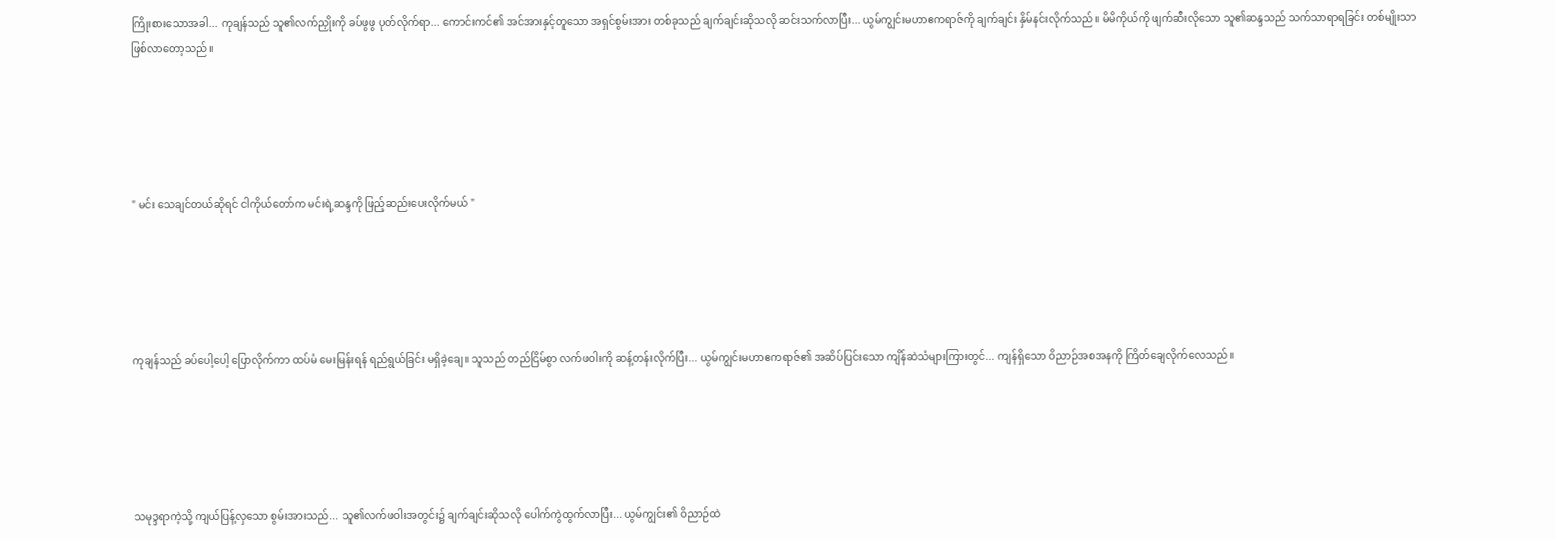ကြိုးစားသောအခါ... ကုချန်သည် သူ၏လက်ညှိုးကို ခပ်ဖွဖွ ပုတ်လိုက်ရာ... ကောင်းကင်၏ အင်အားနှင့်တူသော အရှင်စွမ်းအား တစ်ခုသည် ချက်ချင်းဆိုသလို ဆင်းသက်လာပြီး... ယွမ်ကျွင်းမဟာဧကရာဇ်ကို ချက်ချင်း နှိမ်နင်းလိုက်သည်။ မိမိကိုယ်ကို ဖျက်ဆီးလိုသော သူ၏ဆန္ဒသည် သက်သာရာရခြင်း တစ်မျိုးသာ ဖြစ်လာတော့သည်။





" မင်း သေချင်တယ်ဆိုရင် ငါကိုယ်တော်က မင်းရဲ့ဆန္ဒကို ဖြည့်ဆည်းပေးလိုက်မယ် "





ကုချန်သည် ခပ်ပေါ့ပေါ့ ပြောလိုက်ကာ ထပ်မံ မေးမြန်းရန် ရည်ရွယ်ခြင်း မရှိခဲ့ချေ။ သူသည် တည်ငြိမ်စွာ လက်ဖဝါးကို ဆန့်တန်းလိုက်ပြီး... ယွမ်ကျွင်းမဟာဧကရာဇ်၏ အဆိပ်ပြင်းသော ကျိန်ဆဲသံများကြားတွင်... ကျန်ရှိသော ဝိညာဉ်အစအနကို ကြိတ်ချေလိုက်လေသည်။





သမုဒ္ဒရာကဲ့သို့ ကျယ်ပြန့်လှသော စွမ်းအားသည်... သူ၏လက်ဖဝါးအတွင်း၌ ချက်ချင်းဆိုသလို ပေါက်ကွဲထွက်လာပြီး... ယွမ်ကျွင်း၏ ဝိညာဉ်ထဲ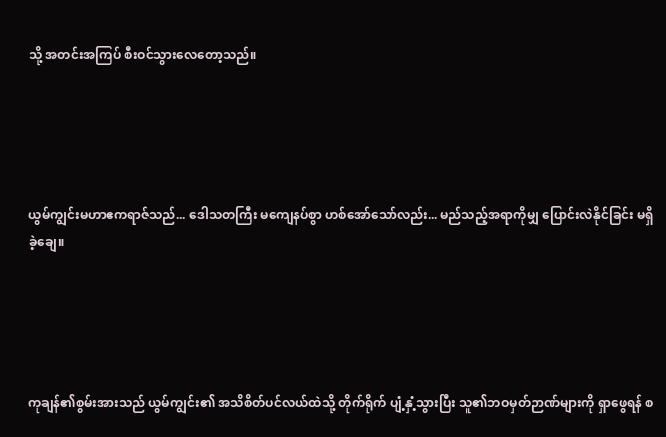သို့ အတင်းအကြပ် စီးဝင်သွားလေတော့သည်။





ယွမ်ကျွင်းမဟာဧကရာဇ်သည်... ဒေါသတကြီး မကျေနပ်စွာ ဟစ်အော်သော်လည်း... မည်သည့်အရာကိုမျှ ပြောင်းလဲနိုင်ခြင်း မရှိခဲ့ချေ။





ကုချန်၏စွမ်းအားသည် ယွမ်ကျွင်း၏ အသိစိတ်ပင်လယ်ထဲသို့ တိုက်ရိုက် ပျံ့နှံ့သွားပြီး သူ၏ဘဝမှတ်ဉာဏ်များကို ရှာဖွေရန် စ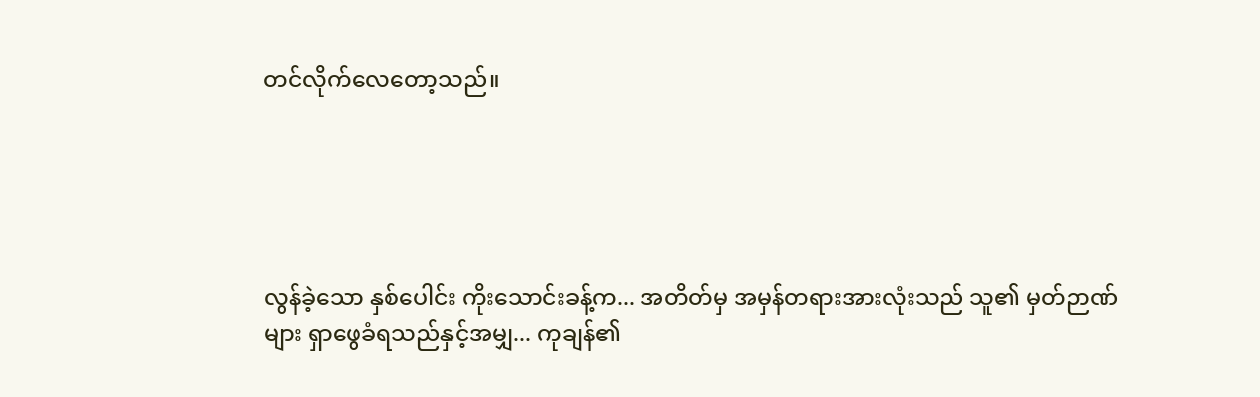တင်လိုက်လေတော့သည်။





လွန်ခဲ့သော နှစ်ပေါင်း ကိုးသောင်းခန့်က... အတိတ်မှ အမှန်တရားအားလုံးသည် သူ၏ မှတ်ဉာဏ်များ ရှာဖွေခံရသည်နှင့်အမျှ... ကုချန်၏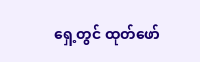ရှေ့တွင် ထုတ်ဖော်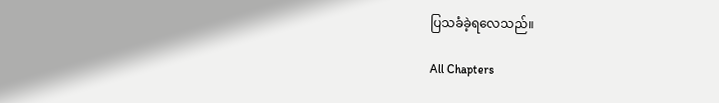ပြသခံခဲ့ရလေသည်။

All Chapters